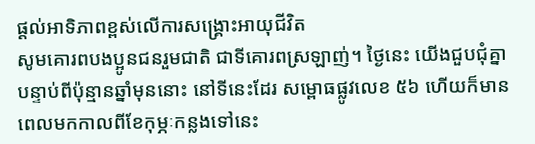ផ្ដល់អាទិភាពខ្ពស់លើការសង្គ្រោះអាយុជីវិត
សូមគោរពបងប្អូនជនរួមជាតិ ជាទីគោរពស្រឡាញ់។ ថ្ងៃនេះ យើងជួបជុំគ្នា បន្ទាប់ពីប៉ុន្មានឆ្នាំមុននោះ នៅទីនេះដែរ សម្ពោធផ្លូវលេខ ៥៦ ហើយក៏មានពេលមកកាលពីខែកុម្ភៈកន្លងទៅនេះ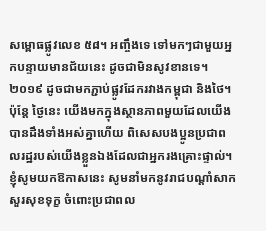សម្ពោធផ្លូវលេខ ៥៨។ អញ្ចឹងទេ ទៅមកៗជាមួយអ្នកបន្ទាយមានជ័យនេះ ដូចជាមិនសូវខានទេ។ ២០១៩ ដូចជាមកភ្ជាប់ផ្លូវដែករវាងកម្ពុជា និងថៃ។ ប៉ុន្តែ ថ្ងៃនេះ យើងមកក្នុងស្ថានភាពមួយដែលយើងបានដឹងទាំងអស់គ្នាហើយ ពិសេសបងប្អូនប្រជាពលរដ្ឋរបស់យើងខ្លួនឯងដែលជាអ្នករងគ្រោះផ្ទាល់។ ខ្ញុំសូមយកឱកាសនេះ សូមនាំមកនូវរាជបណ្ដាំសាកសួរសុខទុក្ខ ចំពោះប្រជាពល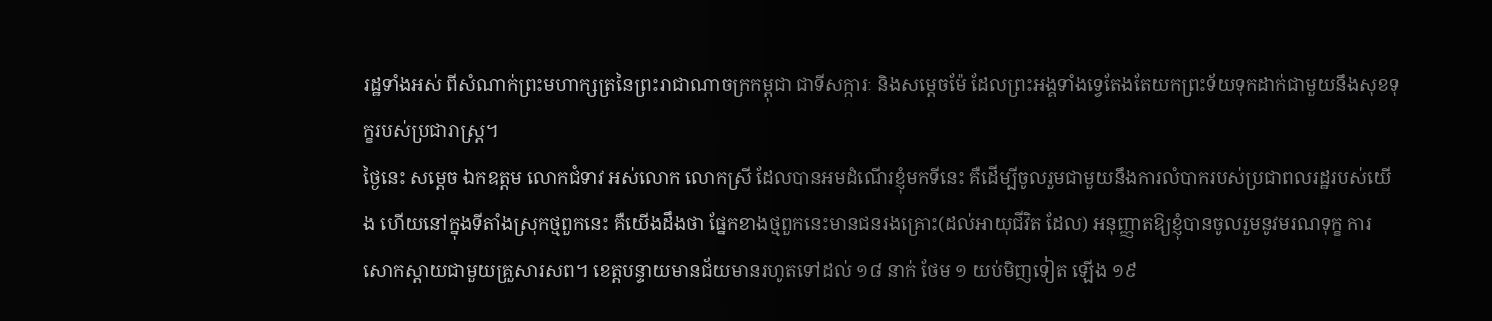រដ្ឋទាំងអស់ ពីសំណាក់ព្រះមហាក្សត្រនៃព្រះរាជាណាចក្រកម្ពុជា ជាទីសក្ការៈ និងសម្ដេចម៉ែ ដែលព្រះអង្គទាំងទ្វេតែងតែយកព្រះទ័យទុកដាក់ជាមួយនឹងសុខទុក្ខរបស់ប្រជារាស្រ្ត។
ថ្ងៃនេះ សម្ដេច ឯកឧត្ដម លោកជំទាវ អស់លោក លោកស្រី ដែលបានអមដំណើរខ្ញុំមកទីនេះ គឺដើម្បីចូលរួមជាមួយនឹងការលំបាករបស់ប្រជាពលរដ្ឋរបស់យើង ហើយនៅក្នុងទីតាំងស្រុកថ្មពួកនេះ គឺយើងដឹងថា ផ្នែកខាងថ្មពួកនេះមានជនរងគ្រោះ(ដល់អាយុជីវិត ដែល) អនុញ្ញាតឱ្យខ្ញុំបានចូលរួមនូវមរណទុក្ខ ការសោកស្ដាយជាមួយគ្រួសារសព។ ខេត្តបន្ទាយមានជ័យមានរហូតទៅដល់ ១៨ នាក់ ថែម ១ យប់មិញទៀត ឡើង ១៩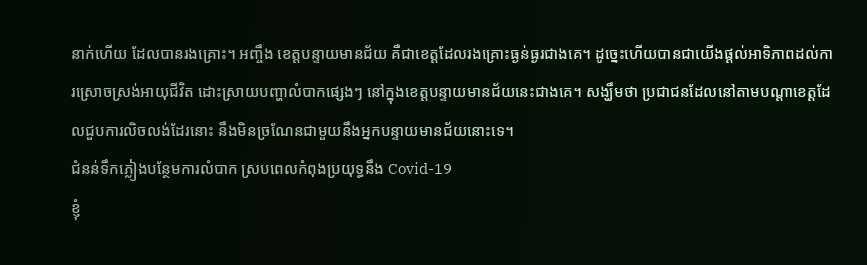នាក់ហើយ ដែលបានរងគ្រោះ។ អញ្ចឹង ខេត្តបន្ទាយមានជ័យ គឺជាខេត្តដែលរងគ្រោះធ្ងន់ធ្ងរជាងគេ។ ដូច្នេះហើយបានជាយើងផ្ដល់អាទិភាពដល់ការស្រោចស្រង់អាយុជីវិត ដោះស្រាយបញ្ហាលំបាកផ្សេងៗ នៅក្នុងខេត្តបន្ទាយមានជ័យនេះជាងគេ។ សង្ឃឹមថា ប្រជាជនដែលនៅតាមបណ្ដាខេត្តដែលជួបការលិចលង់ដែរនោះ នឹងមិនច្រណែនជាមួយនឹងអ្នកបន្ទាយមានជ័យនោះទេ។
ជំនន់ទឹកភ្លៀងបន្ថែមការលំបាក ស្របពេលកំពុងប្រយុទ្ធនឹង Covid-19
ខ្ញុំ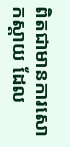ពិតជាមានការសោកស្ដាយ ដែល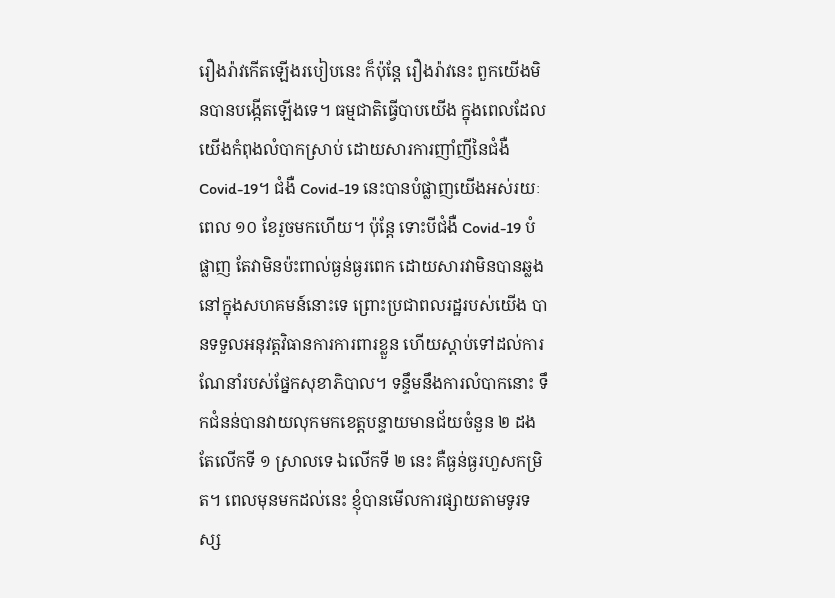រឿងរ៉ាវកើតឡើងរបៀបនេះ ក៏ប៉ុន្តែ រឿងរ៉ាវនេះ ពួកយើងមិនបានបង្កើតឡើងទេ។ ធម្មជាតិធ្វើបាបយើង ក្នុងពេលដែលយើងកំពុងលំបាកស្រាប់ ដោយសារការញាំញីនៃជំងឺ Covid-19។ ជំងឺ Covid-19 នេះបានបំផ្លាញយើងអស់រយៈពេល ១០ ខែរួចមកហើយ។ ប៉ុន្តែ ទោះបីជំងឺ Covid-19 បំផ្លាញ តែវាមិនប៉ះពាល់ធ្ងន់ធ្ងរពេក ដោយសារវាមិនបានឆ្លងនៅក្នុងសហគមន៍នោះទេ ព្រោះប្រជាពលរដ្ឋរបស់យើង បានទទួលអនុវត្តវិធានការការពារខ្លួន ហើយស្ដាប់ទៅដល់ការណែនាំរបស់ផ្នែកសុខាភិបាល។ ទន្ទឹមនឹងការលំបាកនោះ ទឹកជំនន់បានវាយលុកមកខេត្តបន្ទាយមានជ័យចំនួន ២ ដង តែលើកទី ១ ស្រាលទេ ឯលើកទី ២ នេះ គឺធ្ងន់ធ្ងរហួសកម្រិត។ ពេលមុនមកដល់នេះ ខ្ញុំបានមើលការផ្សាយតាមទូរទស្ស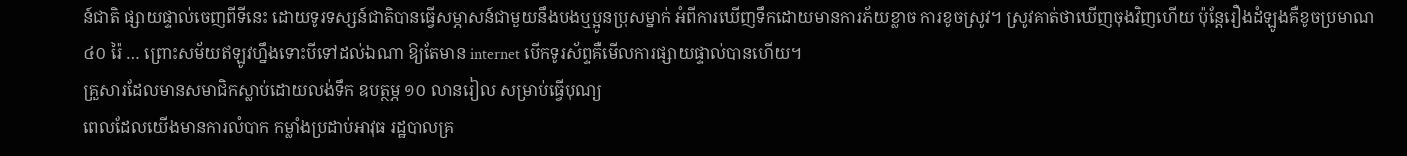ន៍ជាតិ ផ្សាយផ្ទាល់ចេញពីទីនេះ ដោយទូរទស្សន៍ជាតិបានធ្វើសម្ភាសន៍ជាមួយនឹងបងឬប្អូនប្រុសម្នាក់ អំពីការឃើញទឹកដោយមានការភ័យខ្លាច ការខូចស្រូវ។ ស្រូវគាត់ថាឃើញចុងវិញហើយ ប៉ុន្តែរឿងដំឡូងគឺខូចប្រមាណ ៤០ រ៉ៃ … ព្រោះសម័យឥឡូវហ្នឹងទោះបីទៅដល់ឯណា ឱ្យតែមាន internet បើកទូរស័ព្ទគឺមើលការផ្សាយផ្ទាល់បានហើយ។
គ្រួសារដែលមានសមាជិកស្លាប់ដោយលង់ទឹក ឧបត្ថម្ភ ១០ លានរៀល សម្រាប់ធ្វើបុណ្យ
ពេលដែលយើងមានការលំបាក កម្លាំងប្រដាប់អាវុធ រដ្ឋបាលគ្រ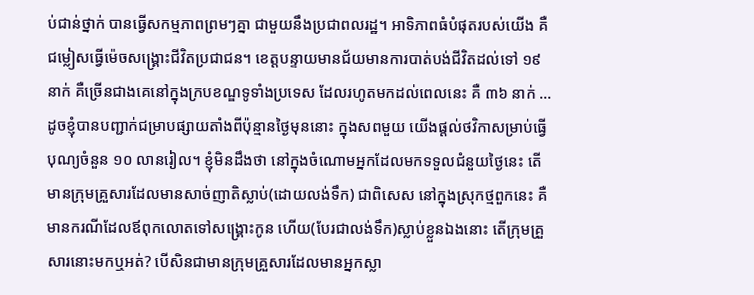ប់ជាន់ថ្នាក់ បានធ្វើសកម្មភាពព្រមៗគ្នា ជាមួយនឹងប្រជាពលរដ្ឋ។ អាទិភាពធំបំផុតរបស់យើង គឺជម្លៀសធ្វើម៉េចសង្រ្គោះជីវិតប្រជាជន។ ខេត្តបន្ទាយមានជ័យមានការបាត់បង់ជីវិតដល់ទៅ ១៩ នាក់ គឺច្រើនជាងគេនៅក្នុងក្របខណ្ឌទូទាំងប្រទេស ដែលរហូតមកដល់ពេលនេះ គឺ ៣៦ នាក់ … ដូចខ្ញុំបានបញ្ជាក់ជម្រាបផ្សាយតាំងពីប៉ុន្មានថ្ងៃមុននោះ ក្នុងសពមួយ យើងផ្ដល់ថវិកាសម្រាប់ធ្វើបុណ្យចំនួន ១០ លានរៀល។ ខ្ញុំមិនដឹងថា នៅក្នុងចំណោមអ្នកដែលមកទទួលជំនួយថ្ងៃនេះ តើមានក្រុមគ្រួសារដែលមានសាច់ញាតិស្លាប់(ដោយលង់ទឹក) ជាពិសេស នៅក្នុងស្រុកថ្មពួកនេះ គឺមានករណីដែលឪពុកលោតទៅសង្រ្គោះកូន ហើយ(បែរជាលង់ទឹក)ស្លាប់ខ្លួនឯងនោះ តើក្រុមគ្រួសារនោះមកឬអត់? បើសិនជាមានក្រុមគ្រួសារដែលមានអ្នកស្លា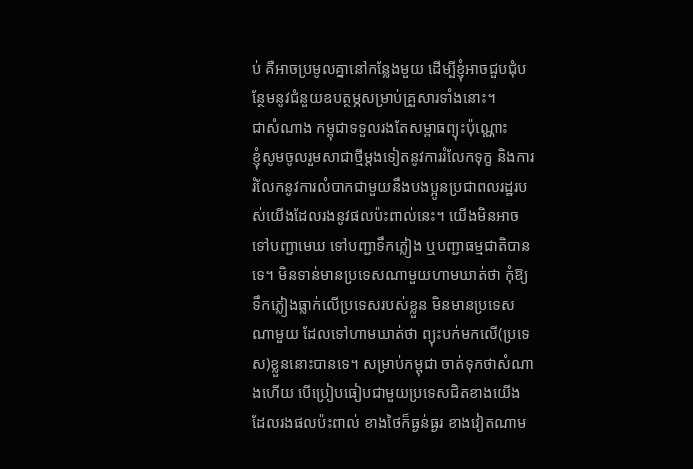ប់ គឺអាចប្រមូលគ្នានៅកន្លែងមួយ ដើម្បីខ្ញុំអាចជួបជុំបន្ថែមនូវជំនួយឧបត្ថម្ភសម្រាប់គ្រួសារទាំងនោះ។
ជាសំណាង កម្ពុជាទទួលរងតែសម្ពាធព្យុះប៉ុណ្ណោះ
ខ្ញុំសូមចូលរួមសាជាថ្មីម្ដងទៀតនូវការរំលែកទុក្ខ និងការរំលែកនូវការលំបាកជាមួយនឹងបងប្អូនប្រជាពលរដ្ឋរបស់យើងដែលរងនូវផលប៉ះពាល់នេះ។ យើងមិនអាចទៅបញ្ជាមេឃ ទៅបញ្ជាទឹកភ្លៀង ឬបញ្ជាធម្មជាតិបានទេ។ មិនទាន់មានប្រទេសណាមួយហាមឃាត់ថា កុំឱ្យទឹកភ្លៀងធ្លាក់លើប្រទេសរបស់ខ្លួន មិនមានប្រទេសណាមួយ ដែលទៅហាមឃាត់ថា ព្យុះបក់មកលើ(ប្រទេស)ខ្លួននោះបានទេ។ សម្រាប់កម្ពុជា ចាត់ទុកថាសំណាងហើយ បើប្រៀបធៀបជាមួយប្រទេសជិតខាងយើង ដែលរងផលប៉ះពាល់ ខាងថៃក៏ធ្ងន់ធ្ងរ ខាងវៀតណាម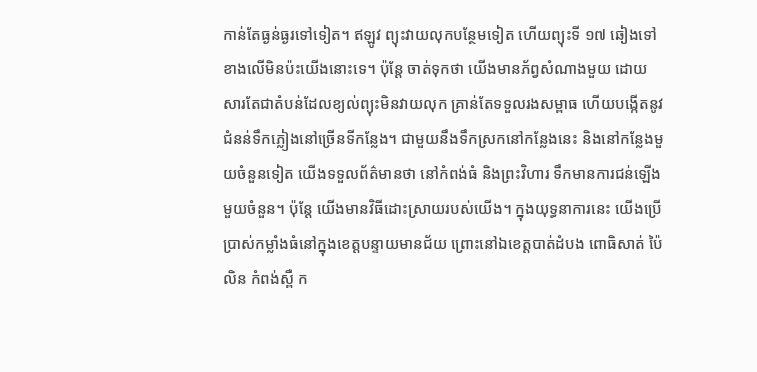កាន់តែធ្ងន់ធ្ងរទៅទៀត។ ឥឡូវ ព្យុះវាយលុកបន្ថែមទៀត ហើយព្យុះទី ១៧ ឆៀងទៅខាងលើមិនប៉ះយើងនោះទេ។ ប៉ុន្តែ ចាត់ទុកថា យើងមានភ័ព្វសំណាងមួយ ដោយសារតែជាតំបន់ដែលខ្យល់ព្យុះមិនវាយលុក គ្រាន់តែទទួលរងសម្ពាធ ហើយបង្កើតនូវជំនន់ទឹកភ្លៀងនៅច្រើនទីកន្លែង។ ជាមួយនឹងទឹកស្រកនៅកន្លែងនេះ និងនៅកន្លែងមួយចំនួនទៀត យើងទទួលព័ត៌មានថា នៅកំពង់ធំ និងព្រះវិហារ ទឹកមានការជន់ឡើងមួយចំនួន។ ប៉ុន្តែ យើងមានវិធីដោះស្រាយរបស់យើង។ ក្នុងយុទ្ធនាការនេះ យើងប្រើប្រាស់កម្លាំងធំនៅក្នុងខេត្តបន្ទាយមានជ័យ ព្រោះនៅឯខេត្តបាត់ដំបង ពោធិសាត់ ប៉ៃលិន កំពង់ស្ពឺ ក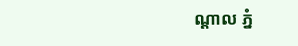ណ្ដាល ភ្នំ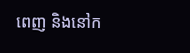ពេញ និងនៅក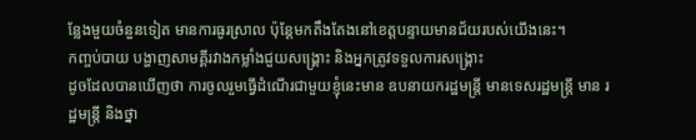ន្លែងមួយចំនួនទៀត មានការធូរស្រាល ប៉ុន្តែមកតឹងតែងនៅខេត្តបន្ទាយមានជ័យរបស់យើងនេះ។
កញ្ចប់បាយ បង្ហាញសាមគ្គីរវាងកម្លាំងជួយសង្គ្រោះ និងអ្នកត្រូវទទួលការសង្គ្រោះ
ដូចដែលបានឃើញថា ការចូលរួមធ្វើដំណើរជាមួយខ្ញុំនេះមាន ឧបនាយករដ្ឋមន្ត្រី មានទេសរដ្ឋមន្ត្រី មាន រដ្ឋមន្ត្រី និងថ្នា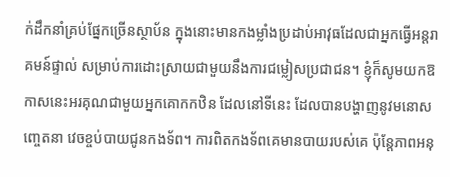ក់ដឹកនាំគ្រប់ផ្នែកច្រើនស្ថាប័ន ក្នុងនោះមានកងម្លាំងប្រដាប់អាវុធដែលជាអ្នកធ្វើអន្តរាគមន៍ផ្ទាល់ សម្រាប់ការដោះស្រាយជាមួយនឹងការជម្លៀសប្រជាជន។ ខ្ញុំក៏សូមយកឱកាសនេះអរគុណជាមួយអ្នកគោកកឋិន ដែលនៅទីនេះ ដែលបានបង្ហាញនូវមនោសញ្ចេតនា វេចខ្ចប់បាយជូនកងទ័ព។ ការពិតកងទ័ពគេមានបាយរបស់គេ ប៉ុន្តែភាពអនុ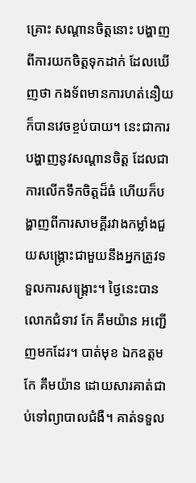គ្រោះ សណ្តានចិត្តនោះ បង្ហាញពីការយកចិត្តទុកដាក់ ដែលឃើញថា កងទ័ពមានការហត់នឿយក៏បានវេចខ្ចប់បាយ។ នេះជាការបង្ហាញនូវសណ្តានចិត្ត ដែលជាការលើកទឹកចិត្តដ៏ធំ ហើយក៏បង្ហាញពីការសាមគ្គីរវាងកម្លាំងជួយសង្គ្រោះជាមួយនឹងអ្នកត្រូវទទួលការសង្រ្គោះ។ ថ្ងៃនេះបាន លោកជំទាវ កែ គឹមយ៉ាន អញ្ជើញមកដែរ។ បាត់មុខ ឯកឧត្តម កែ គឹមយ៉ាន ដោយសារគាត់ជាប់ទៅព្យាបាលជំងឺ។ គាត់ទទួល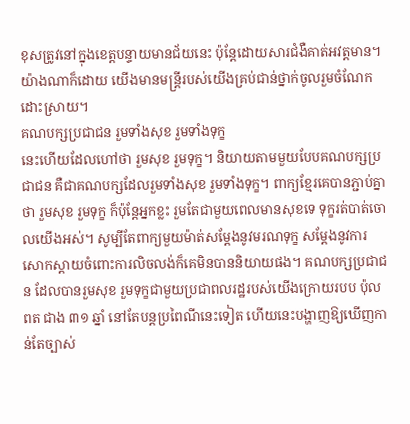ខុសត្រូវនៅក្នុងខេត្តបន្ទាយមានជ័យនេះ ប៉ុន្តែដោយសារជំងឺគាត់អវត្តមាន។ យ៉ាងណាក៏ដោយ យើងមានមន្ត្រីរបស់យើងគ្រប់ជាន់ថ្នាក់ចូលរួមចំណែកដោះស្រាយ។
គណបក្សប្រជាជន រួមទាំងសុខ រួមទាំងទុក្ខ
នេះហើយដែលហៅថា រួមសុខ រួមទុក្ខ។ និយាយតាមមួយបែបគណបក្សប្រជាជន គឺជាគណបក្សដែលរួមទាំងសុខ រួមទាំងទុក្ខ។ ពាក្យខ្មែរគេបានភ្ជាប់គ្នាថា រួមសុខ រួមទុក្ខ ក៏ប៉ុន្តែអ្នកខ្លះ រួមតែជាមួយពេលមានសុខទេ ទុក្ខរត់បាត់ចោលយើងអស់។ សូម្បីតែពាក្យមួយម៉ាត់សម្តែងនូវមរណទុក្ខ សម្តែងនូវការសោកស្ដាយចំពោះការលិចលង់ក៏គេមិនបាននិយាយផង។ គណបក្សប្រជាជន ដែលបានរួមសុខ រួមទុក្ខជាមួយប្រជាពលរដ្ឋរបស់យើងក្រោយរបប ប៉ុល ពត ជាង ៣១ ឆ្នាំ នៅតែបន្តប្រពៃណីនេះទៀត ហើយនេះបង្ហាញឱ្យឃើញកាន់តែច្បាស់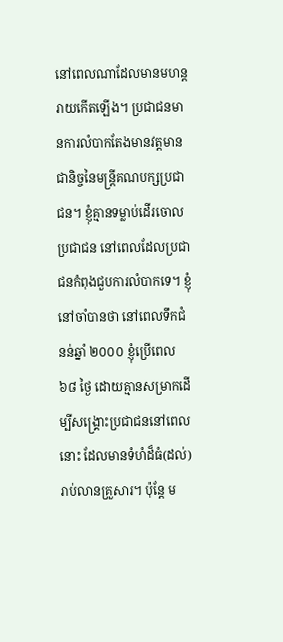នៅពេលណាដែលមានមហន្តរាយកើតឡើង។ ប្រជាជនមានការលំបាកតែងមានវត្តមានជានិច្ចនៃមន្ត្រីគណបក្សប្រជាជន។ ខ្ញុំគ្មានទម្លាប់ដើរចោលប្រជាជន នៅពេលដែលប្រជាជនកំពុងជួបការលំបាកទេ។ ខ្ញុំនៅចាំបានថា នៅពេលទឹកជំនន់ឆ្នាំ ២០០០ ខ្ញុំប្រើពេល ៦៨ ថ្ងៃ ដោយគ្មានសម្រាកដើម្បីសង្គ្រោះប្រជាជននៅពេលនោះ ដែលមានទំហំដ៏ធំ(ដល់)រាប់លានគ្រួសារ។ ប៉ុន្តែ ម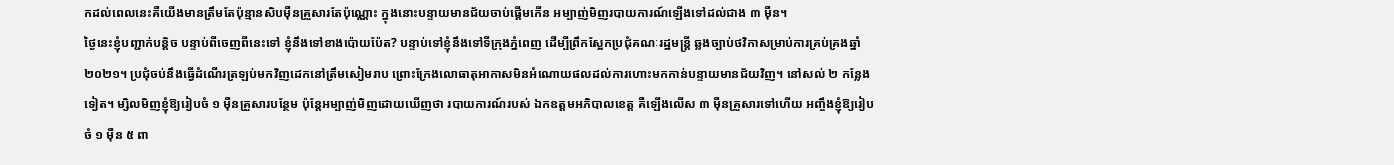កដល់ពេលនេះគឺយើងមានត្រឹមតែប៉ុន្មានសិបម៉ឺនគ្រួសារតែប៉ុណ្ណោះ ក្នុងនោះបន្ទាយមានជ័យចាប់ផ្តើមកើន អម្បាញ់មិញរបាយការណ៍ឡើងទៅដល់ជាង ៣ ម៉ឺន។
ថ្ងៃនេះខ្ញុំបញ្ជាក់បន្តិច បន្ទាប់ពីចេញពីនេះទៅ ខ្ញុំនឹងទៅខាងប៉ោយប៉ែត? បន្ទាប់ទៅខ្ញុំនឹងទៅទីក្រុងភ្នំពេញ ដើម្បីព្រឹកស្អែកប្រជុំគណៈរដ្ឋមន្ត្រី ឆ្លងច្បាប់ថវិកាសម្រាប់ការគ្រប់គ្រងឆ្នាំ ២០២១។ ប្រជុំចប់នឹងធ្វើដំណើរត្រឡប់មកវិញដេកនៅត្រឹមសៀមរាប ព្រោះក្រែងលោធាតុអាកាសមិនអំណោយផលដល់ការហោះមកកាន់បន្ទាយមានជ័យវិញ។ នៅសល់ ២ កន្លែងទៀត។ ម្សិលមិញខ្ញុំឱ្យរៀបចំ ១ ម៉ឺនគ្រួសារបន្ថែម ប៉ុន្តែអម្បាញ់មិញដោយឃើញថា របាយការណ៍របស់ ឯកឧត្តមអភិបាលខេត្ត គឺឡើងលើស ៣ ម៉ឺនគ្រួសារទៅហើយ អញ្ចឹងខ្ញុំឱ្យរៀបចំ ១ ម៉ឺន ៥ ពា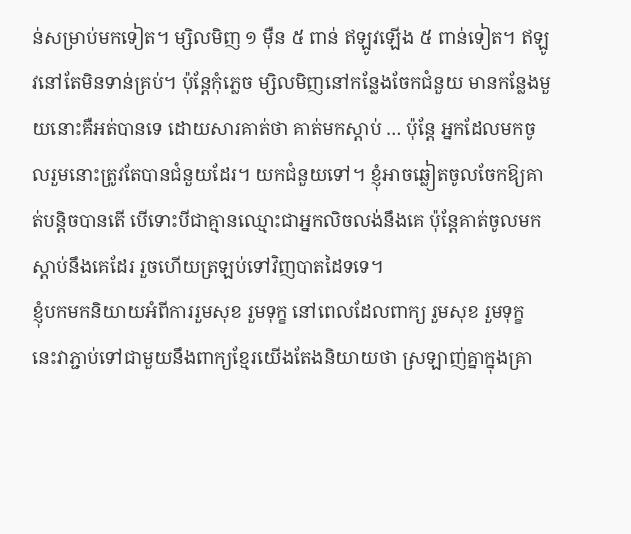ន់សម្រាប់មកទៀត។ ម្សិលមិញ ១ ម៉ឺន ៥ ពាន់ ឥឡូវឡើង ៥ ពាន់ទៀត។ ឥឡូវនៅតែមិនទាន់គ្រប់។ ប៉ុន្តែកុំភ្លេច ម្សិលមិញនៅកន្លែងចែកជំនួយ មានកន្លែងមួយនោះគឺអត់បានទេ ដោយសារគាត់ថា គាត់មកស្តាប់ … ប៉ុន្តែ អ្នកដែលមកចូលរួមនោះត្រូវតែបានជំនួយដែរ។ យកជំនួយទៅ។ ខ្ញុំអាចឆ្លៀតចូលចែកឱ្យគាត់បន្តិចបានតើ បើទោះបីជាគ្មានឈ្មោះជាអ្នកលិចលង់នឹងគេ ប៉ុន្តែគាត់ចូលមកស្តាប់នឹងគេដែរ រួចហើយត្រឡប់ទៅវិញបាតដៃទទេ។
ខ្ញុំបកមកនិយាយអំពីការរួមសុខ រួមទុក្ខ នៅពេលដែលពាក្យ រួមសុខ រួមទុក្ខ នេះវាភ្ជាប់ទៅជាមួយនឹងពាក្យខ្មែរយើងតែងនិយាយថា ស្រឡាញ់គ្នាក្នុងគ្រា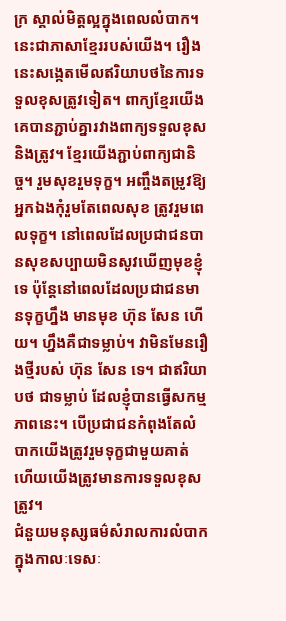ក្រ ស្គាល់មិត្តល្អក្នុងពេលលំបាក។ នេះជាភាសាខ្មែររបស់យើង។ រឿងនេះសង្កេតមើលឥរិយាបថនៃការទទួលខុសត្រូវទៀត។ ពាក្យខ្មែរយើងគេបានភ្ជាប់គ្នារវាងពាក្យទទួលខុស និងត្រូវ។ ខ្មែរយើងភ្ជាប់ពាក្យជានិច្ច។ រួមសុខរួមទុក្ខ។ អញ្ចឹងតម្រូវឱ្យអ្នកឯងកុំរួមតែពេលសុខ ត្រូវរួមពេលទុក្ខ។ នៅពេលដែលប្រជាជនបានសុខសប្បាយមិនសូវឃើញមុខខ្ញុំទេ ប៉ុន្តែនៅពេលដែលប្រជាជនមានទុក្ខហ្នឹង មានមុខ ហ៊ុន សែន ហើយ។ ហ្នឹងគឺជាទម្លាប់។ វាមិនមែនរឿងថ្មីរបស់ ហ៊ុន សែន ទេ។ ជាឥរិយាបថ ជាទម្លាប់ ដែលខ្ញុំបានធ្វើសកម្មភាពនេះ។ បើប្រជាជនកំពុងតែលំបាកយើងត្រូវរួមទុក្ខជាមួយគាត់ ហើយយើងត្រូវមានការទទួលខុសត្រូវ។
ជំនួយមនុស្សធម៌សំរាលការលំបាក ក្នុងកាលៈទេសៈ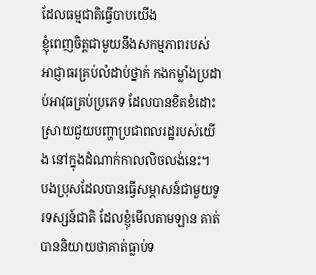ដែលធម្មជាតិធ្វើបាបយើង
ខ្ញុំពេញចិត្តជាមួយនឹងសកម្មភាពរបស់អាជ្ញាធរគ្រប់លំដាប់ថ្នាក់ កងកម្លាំងប្រដាប់អាវុធគ្រប់ប្រភេទ ដែលបានខិតខំដោះស្រាយជួយបញ្ហាប្រជាពលរដ្ឋរបស់យើង នៅក្នុងដំណាក់កាលលិចលង់នេះ។ បងប្រុសដែលបានធ្វើសម្ភាសន៍ជាមួយទូរទស្សន៍ជាតិ ដែលខ្ញុំមើលតាមឡាន គាត់បាននិយាយថាគាត់ធ្លាប់ទ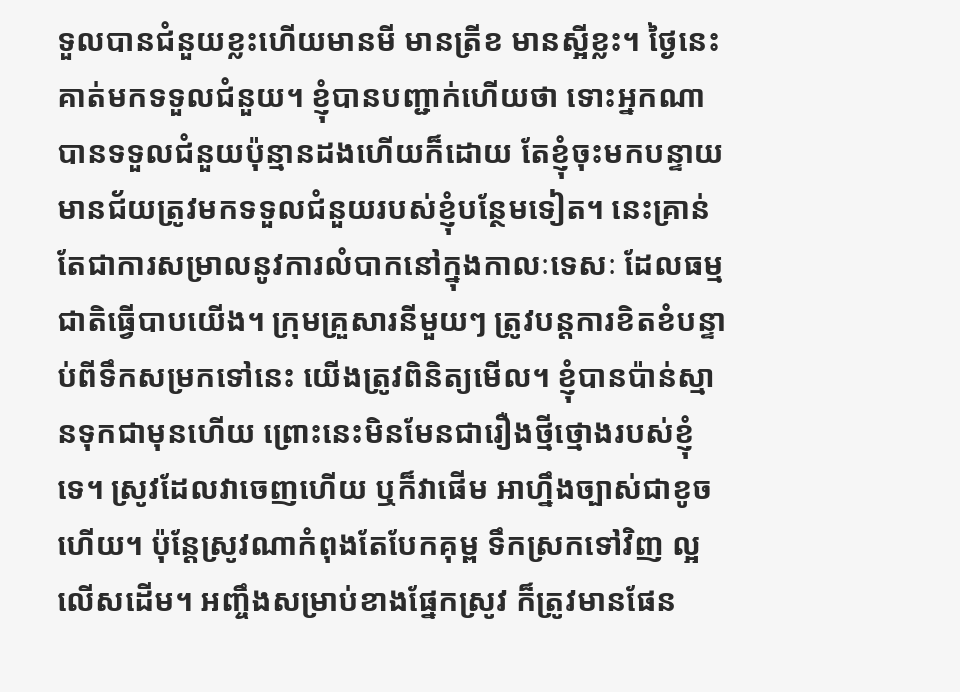ទួលបានជំនួយខ្លះហើយមានមី មានត្រីខ មានស្អីខ្លះ។ ថ្ងៃនេះគាត់មកទទួលជំនួយ។ ខ្ញុំបានបញ្ជាក់ហើយថា ទោះអ្នកណាបានទទួលជំនួយប៉ុន្មានដងហើយក៏ដោយ តែខ្ញុំចុះមកបន្ទាយមានជ័យត្រូវមកទទួលជំនួយរបស់ខ្ញុំបន្ថែមទៀត។ នេះគ្រាន់តែជាការសម្រាលនូវការលំបាកនៅក្នុងកាលៈទេសៈ ដែលធម្មជាតិធ្វើបាបយើង។ ក្រុមគ្រួសារនីមួយៗ ត្រូវបន្តការខិតខំបន្ទាប់ពីទឹកសម្រកទៅនេះ យើងត្រូវពិនិត្យមើល។ ខ្ញុំបានប៉ាន់ស្មានទុកជាមុនហើយ ព្រោះនេះមិនមែនជារឿងថ្មីថ្មោងរបស់ខ្ញុំទេ។ ស្រូវដែលវាចេញហើយ ឬក៏វាផើម អាហ្នឹងច្បាស់ជាខូចហើយ។ ប៉ុន្តែស្រូវណាកំពុងតែបែកគុម្ព ទឹកស្រកទៅវិញ ល្អលើសដើម។ អញ្ចឹងសម្រាប់ខាងផ្នែកស្រូវ ក៏ត្រូវមានផែន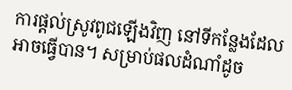ការផ្តល់ស្រូវពូជឡើងវិញ នៅទីកន្លែងដែលអាចធ្វើបាន។ សម្រាប់ផលដំណាំដូច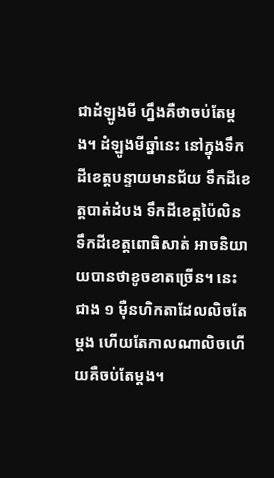ជាដំឡូងមី ហ្នឹងគឺថាចប់តែម្តង។ ដំឡូងមីឆ្នាំនេះ នៅក្នុងទឹកដីខេត្តបន្ទាយមានជ័យ ទឹកដីខេត្តបាត់ដំបង ទឹកដីខេត្តប៉ៃលិន ទឹកដីខេត្តពោធិសាត់ អាចនិយាយបានថាខូចខាតច្រើន។ នេះជាង ១ ម៉ឺនហិកតាដែលលិចតែម្តង ហើយតែកាលណាលិចហើយគឺចប់តែម្តង។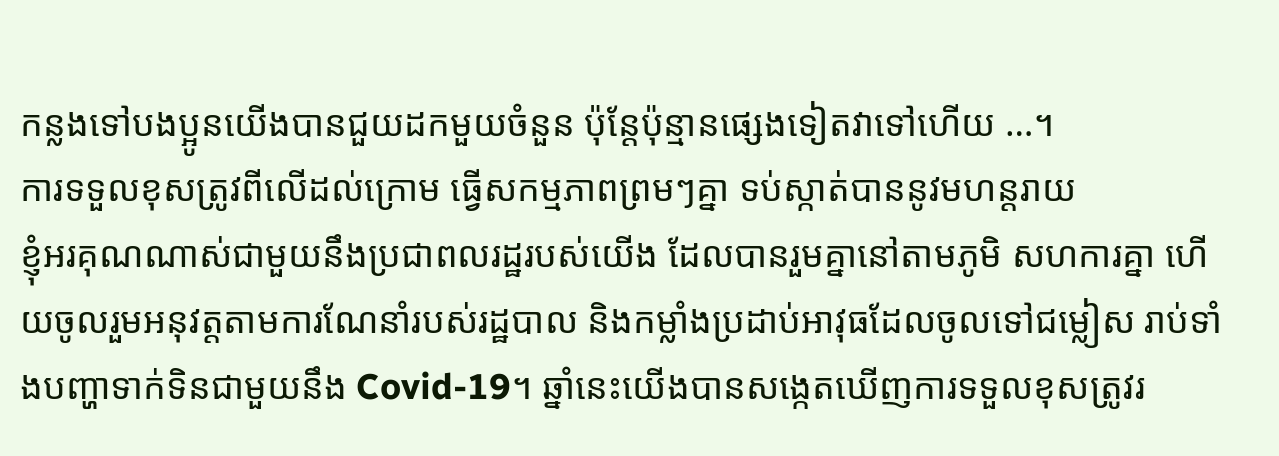កន្លងទៅបងប្អូនយើងបានជួយដកមួយចំនួន ប៉ុន្តែប៉ុន្មានផ្សេងទៀតវាទៅហើយ …។
ការទទួលខុសត្រូវពីលើដល់ក្រោម ធ្វើសកម្មភាពព្រមៗគ្នា ទប់ស្កាត់បាននូវមហន្តរាយ
ខ្ញុំអរគុណណាស់ជាមួយនឹងប្រជាពលរដ្ឋរបស់យើង ដែលបានរួមគ្នានៅតាមភូមិ សហការគ្នា ហើយចូលរួមអនុវត្តតាមការណែនាំរបស់រដ្ឋបាល និងកម្លាំងប្រដាប់អាវុធដែលចូលទៅជម្លៀស រាប់ទាំងបញ្ហាទាក់ទិនជាមួយនឹង Covid-19។ ឆ្នាំនេះយើងបានសង្កេតឃើញការទទួលខុសត្រូវរ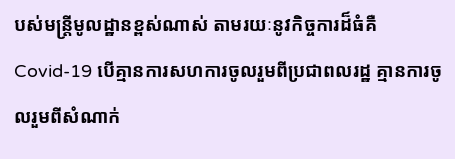បស់មន្ត្រីមូលដ្ឋានខ្ពស់ណាស់ តាមរយៈនូវកិច្ចការដ៏ធំគឺ Covid-19 បើគ្មានការសហការចូលរួមពីប្រជាពលរដ្ឋ គ្មានការចូលរួមពីសំណាក់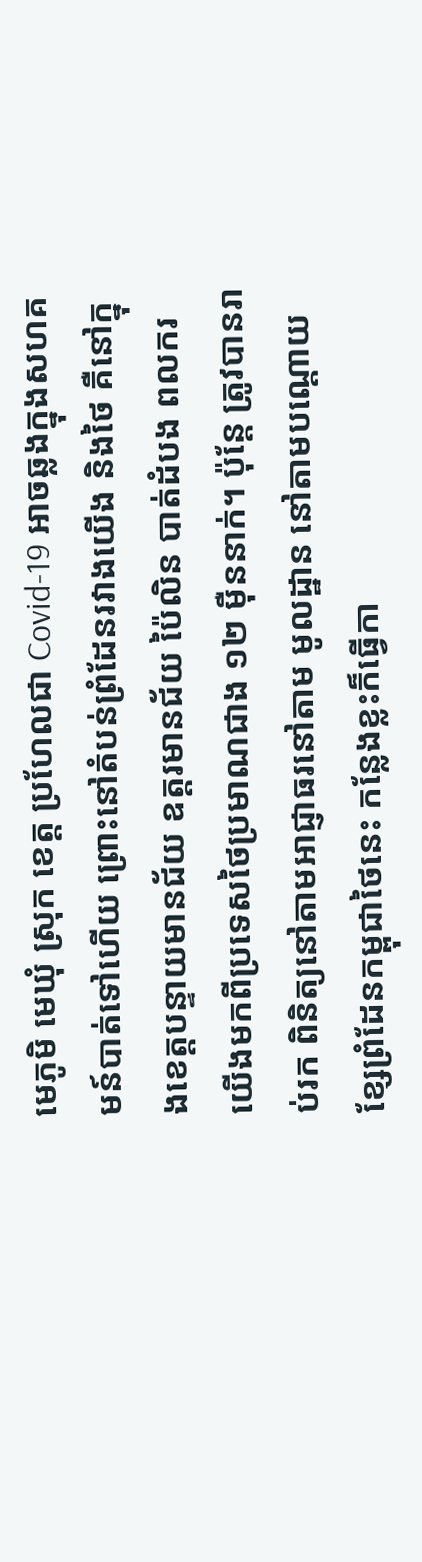មេភូមិ មេឃុំ ស្រុក ខេត្ត ប្រហែលជា Covid-19 អាចឆ្លងក្នុងសហគមន៍បាត់ទៅហើយ ព្រោះនៅតំបន់ព្រំដែនរវាងយើង និងថៃ គឺនៅក្នុងខេត្តបន្ទាយមានជ័យ ឧត្តរមានជ័យ ប៉ៃលិន បាត់ដំបង ពលករយើងមកពីប្រទេសថៃប្រមាណជាង ១២ ម៉ឺននាក់។ ប៉ុន្តែ ត្រូវបានរាប់រក ពិនិត្យនៅតាមអាជ្ញាធរនៅតាម មូលដ្ឋាន នៅតាមបណ្តោយខ្សែព្រំដែនកម្ពុជាថៃនេះ កន្លែងខ្លះក៏ធ្វើកា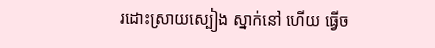រដោះស្រាយស្បៀង ស្នាក់នៅ ហើយ ធ្វើច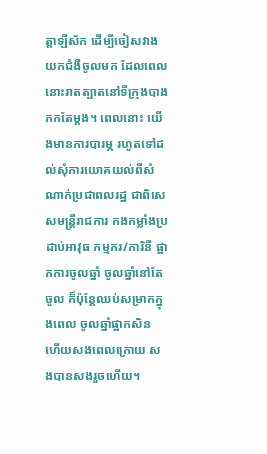ត្តាឡីស័ក ដើម្បីចៀសវាងយកជំងឺចូលមក ដែលពេលនោះរាតត្បាតនៅទីក្រុងបាងកកតែម្តង។ ពេលនោះ យើងមានការបារម្ភ រហូតទៅដល់សុំការយោគយល់ពីសំណាក់ប្រជាពលរដ្ឋ ជាពិសេសមន្ត្រីរាជការ កងកម្លាំងប្រដាប់អាវុធ កម្មករ/ការិនី ផ្អាកការចូលឆ្នាំ ចូលឆ្នាំនៅតែចូល ក៏ប៉ុន្តែឈប់សម្រាកក្នុងពេល ចូលឆ្នាំផ្អាកសិន ហើយសងពេលក្រោយ សងបានសងរួចហើយ។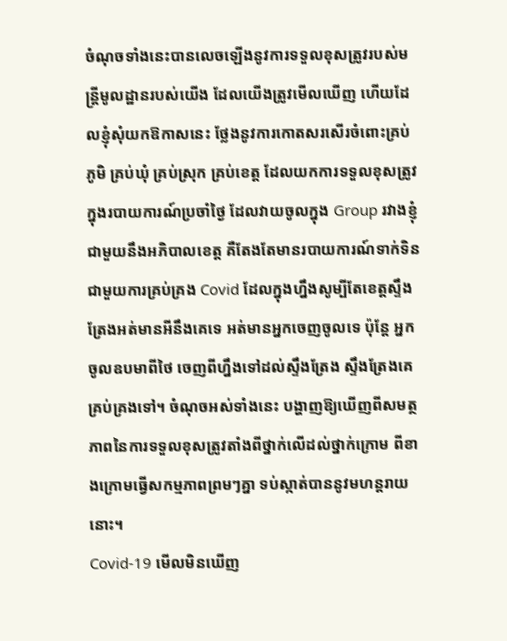ចំណុចទាំងនេះបានលេចឡើងនូវការទទួលខុសត្រូវរបស់មន្ត្រីមូលដ្ឋានរបស់យើង ដែលយើងត្រូវមើលឃើញ ហើយដែលខ្ញុំសុំយកឱកាសនេះ ថ្លែងនូវការកោតសរសើរចំពោះគ្រប់ភូមិ គ្រប់ឃុំ គ្រប់ស្រុក គ្រប់ខេត្ត ដែលយកការទទួលខុសត្រូវ ក្នុងរបាយការណ៍ប្រចាំថ្ងៃ ដែលវាយចូលក្នុង Group រវាងខ្ញុំជាមួយនឹងអភិបាលខេត្ត គឺតែងតែមានរបាយការណ៍ទាក់ទិនជាមួយការគ្រប់គ្រង Covid ដែលក្នុងហ្នឹងសូម្បីតែខេត្តស្ទឹងត្រែងអត់មានអីនឹងគេទេ អត់មានអ្នកចេញចូលទេ ប៉ុន្តែ អ្នកចូលឧបមាពីថៃ ចេញពីហ្នឹងទៅដល់ស្ទឹងត្រែង ស្ទឹងត្រែងគេគ្រប់គ្រងទៅ។ ចំណុចអស់ទាំងនេះ បង្ហាញឱ្យឃើញពីសមត្ថភាពនៃការទទួលខុសត្រូវតាំងពីថ្នាក់លើដល់ថ្នាក់ក្រោម ពីខាងក្រោមធ្វើសកម្មភាពព្រមៗគ្នា ទប់ស្កាត់បាននូវមហន្តរាយនោះ។
Covid-19 មើលមិនឃើញ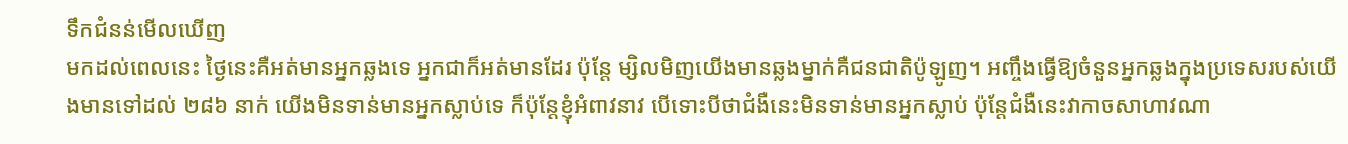ទឹកជំនន់មើលឃើញ
មកដល់ពេលនេះ ថ្ងៃនេះគឺអត់មានអ្នកឆ្លងទេ អ្នកជាក៏អត់មានដែរ ប៉ុន្តែ ម្សិលមិញយើងមានឆ្លងម្នាក់គឺជនជាតិប៉ូឡូញ។ អញ្ចឹងធ្វើឱ្យចំនួនអ្នកឆ្លងក្នុងប្រទេសរបស់យើងមានទៅដល់ ២៨៦ នាក់ យើងមិនទាន់មានអ្នកស្លាប់ទេ ក៏ប៉ុន្តែខ្ញុំអំពាវនាវ បើទោះបីថាជំងឺនេះមិនទាន់មានអ្នកស្លាប់ ប៉ុន្តែជំងឺនេះវាកាចសាហាវណា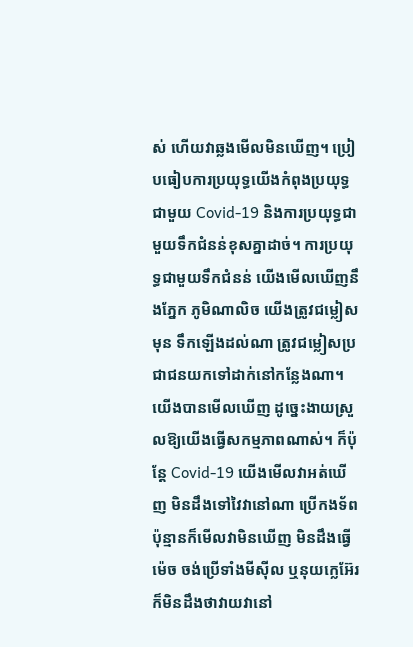ស់ ហើយវាឆ្លងមើលមិនឃើញ។ ប្រៀបធៀបការប្រយុទ្ធយើងកំពុងប្រយុទ្ធជាមួយ Covid-19 និងការប្រយុទ្ធជាមួយទឹកជំនន់ខុសគ្នាដាច់។ ការប្រយុទ្ធជាមួយទឹកជំនន់ យើងមើលឃើញនឹងភ្នែក ភូមិណាលិច យើងត្រូវជម្លៀសមុន ទឹកឡើងដល់ណា ត្រូវជម្លៀសប្រជាជនយកទៅដាក់នៅកន្លែងណា។ យើងបានមើលឃើញ ដូច្នេះងាយស្រួលឱ្យយើងធ្វើសកម្មភាពណាស់។ ក៏ប៉ុន្តែ Covid-19 យើងមើលវាអត់ឃើញ មិនដឹងទៅវៃវានៅណា ប្រើកងទ័ពប៉ុន្មានក៏មើលវាមិនឃើញ មិនដឹងធ្វើម៉េច ចង់ប្រើទាំងមីស៊ីល ឬនុយក្លេអ៊ែរ ក៏មិនដឹងថាវាយវានៅ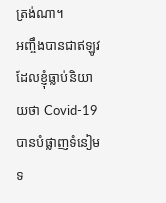ត្រង់ណា។
អញ្ចឹងបានជាឥឡូវ ដែលខ្ញុំធ្លាប់និយាយថា Covid-19 បានបំផ្លាញទំនៀមទ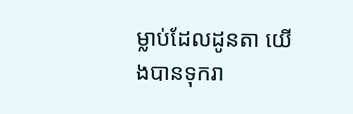ម្លាប់ដែលដូនតា យើងបានទុករា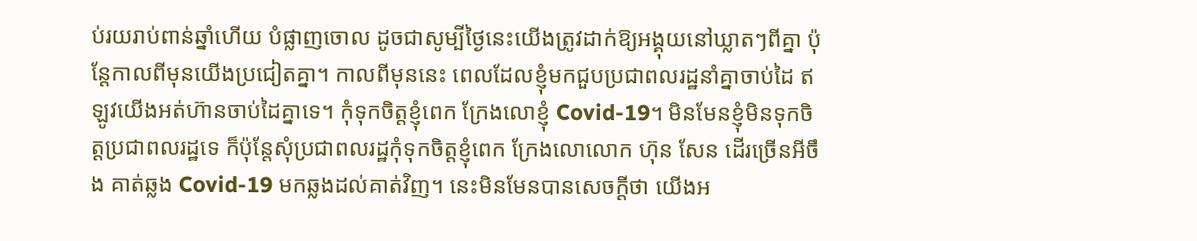ប់រយរាប់ពាន់ឆ្នាំហើយ បំផ្លាញចោល ដូចជាសូម្បីថ្ងៃនេះយើងត្រូវដាក់ឱ្យអង្គុយនៅឃ្លាតៗពីគ្នា ប៉ុន្តែកាលពីមុនយើងប្រជៀតគ្នា។ កាលពីមុននេះ ពេលដែលខ្ញុំមកជួបប្រជាពលរដ្ឋនាំគ្នាចាប់ដៃ ឥឡូវយើងអត់ហ៊ានចាប់ដៃគ្នាទេ។ កុំទុកចិត្តខ្ញុំពេក ក្រែងលោខ្ញុំ Covid-19។ មិនមែនខ្ញុំមិនទុកចិត្តប្រជាពលរដ្ឋទេ ក៏ប៉ុន្តែសុំប្រជាពលរដ្ឋកុំទុកចិត្តខ្ញុំពេក ក្រែងលោលោក ហ៊ុន សែន ដើរច្រើនអីចឹង គាត់ឆ្លង Covid-19 មកឆ្លងដល់គាត់វិញ។ នេះមិនមែនបានសេចក្តីថា យើងអ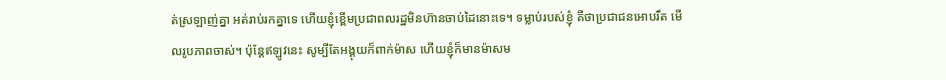ត់ស្រឡាញ់គ្នា អត់រាប់រកគ្នាទេ ហើយខ្ញុំខ្ពើមប្រជាពលរដ្ឋមិនហ៊ានចាប់ដៃនោះទេ។ ទម្លាប់របស់ខ្ញុំ គឺថាប្រជាជនអោបរឹត មើលរូបភាពចាស់។ ប៉ុន្តែឥឡូវនេះ សូម្បីតែអង្គុយក៏ពាក់ម៉ាស ហើយខ្ញុំក៏មានម៉ាសម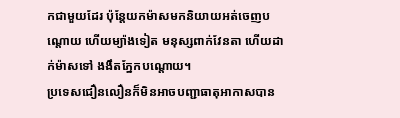កជាមួយដែរ ប៉ុន្តែយកម៉ាសមកនិយាយអត់ចេញបណ្តោយ ហើយម្យ៉ាងទៀត មនុស្សពាក់វែនតា ហើយដាក់ម៉ាសទៅ ងងឹតភ្នែកបណ្តោយ។
ប្រទេសជឿនលឿនក៏មិនអាចបញ្ជាធាតុអាកាសបាន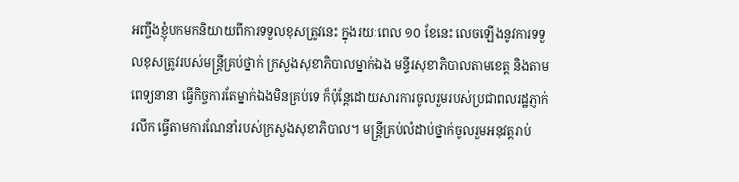អញ្ចឹងខ្ញុំបកមកនិយាយពីការទទួលខុសត្រូវនេះ ក្នុងរយៈពេល ១០ ខែនេះ លេចឡើងនូវការទទួលខុសត្រូវរបស់មន្រ្តីគ្រប់ថ្នាក់ ក្រសួងសុខាភិបាលម្នាក់ឯង មន្ទីរសុខាភិបាលតាមខេត្ត និងតាមពេទ្យនានា ធ្វើកិច្ចការតែម្នាក់ឯងមិនគ្រប់ទេ ក៏ប៉ុន្តែដោយសារការចូលរួមរបស់ប្រជាពលរដ្ឋភ្ញាក់រលឹក ធ្វើតាមការណែនាំរបស់ក្រសួងសុខាភិបាល។ មន្រ្តីគ្រប់លំដាប់ថ្នាក់ចូលរួមអនុវត្តរាប់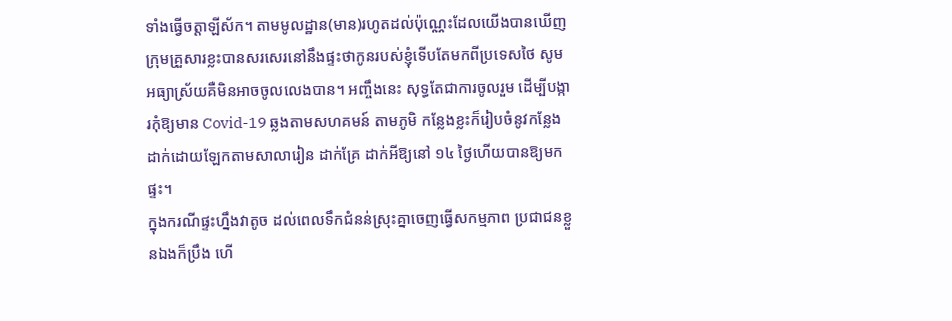ទាំងធ្វើចត្តាឡីស័ក។ តាមមូលដ្ឋាន(មាន)រហូតដល់ប៉ុណ្ណេះដែលយើងបានឃើញ ក្រុមគ្រួសារខ្លះបានសរសេរនៅនឹងផ្ទះថាកូនរបស់ខ្ញុំទើបតែមកពីប្រទេសថៃ សូមអធ្យាស្រ័យគឺមិនអាចចូលលេងបាន។ អញ្ចឹងនេះ សុទ្ធតែជាការចូលរួម ដើម្បីបង្ការកុំឱ្យមាន Covid-19 ឆ្លងតាមសហគមន៍ តាមភូមិ កន្លែងខ្លះក៏រៀបចំនូវកន្លែងដាក់ដោយឡែកតាមសាលារៀន ដាក់គ្រែ ដាក់អីឱ្យនៅ ១៤ ថ្ងៃហើយបានឱ្យមកផ្ទះ។
ក្នុងករណីផ្ទះហ្នឹងវាតូច ដល់ពេលទឹកជំនន់ស្រុះគ្នាចេញធ្វើសកម្មភាព ប្រជាជនខ្លួនឯងក៏ប្រឹង ហើ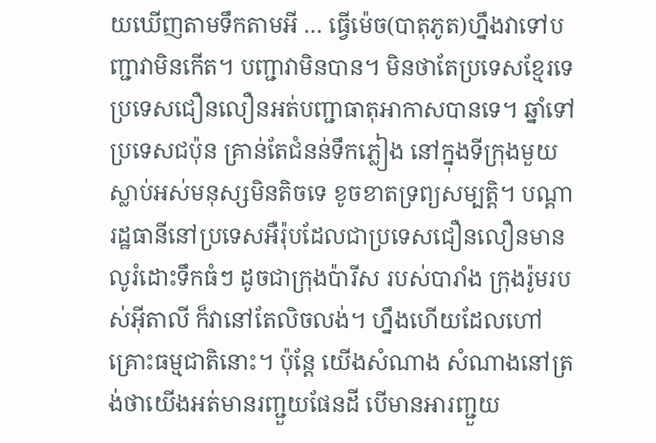យឃើញតាមទឹកតាមអី … ធ្វើម៉េច(បាតុភូត)ហ្នឹងវាទៅបញ្ជាវាមិនកើត។ បញ្ជាវាមិនបាន។ មិនថាតែប្រទេសខ្មែរទេ ប្រទេសជឿនលឿនអត់បញ្ជាធាតុអាកាសបានទេ។ ឆ្នាំទៅប្រទេសជប៉ុន គ្រាន់តែជំនន់ទឹកភ្លៀង នៅក្នុងទីក្រុងមួយស្លាប់អស់មនុស្សមិនតិចទេ ខូចខាតទ្រព្យសម្បត្តិ។ បណ្តារដ្ឋធានីនៅប្រទេសអឺរ៉ុបដែលជាប្រទេសជឿនលឿនមានលូរំដោះទឹកធំៗ ដូចជាក្រុងប៉ារីស របស់បារាំង ក្រុងរ៉ូមរបស់អ៊ីតាលី ក៏វានៅតែលិចលង់។ ហ្នឹងហើយដែលហៅគ្រោះធម្មជាតិនោះ។ ប៉ុន្តែ យើងសំណាង សំណាងនៅត្រង់ថាយើងអត់មានរញ្ជួយផែនដី បើមានអារញ្ជួយ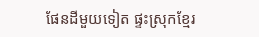ផែនដីមួយទៀត ផ្ទះស្រុកខ្មែរ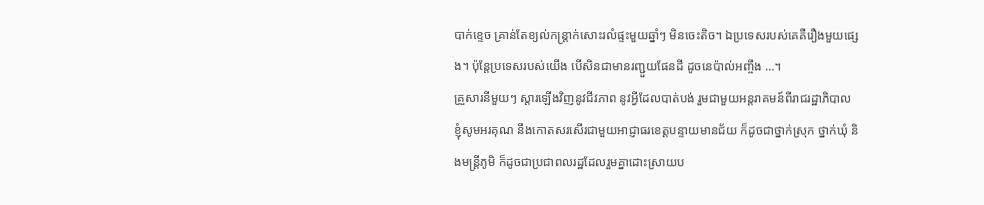បាក់ខ្ទេច គ្រាន់តែខ្យល់កន្ត្រាក់សោះរលំផ្ទះមួយឆ្នាំៗ មិនចេះតិច។ ឯប្រទេសរបស់គេគឺរឿងមួយផ្សេង។ ប៉ុន្តែប្រទេសរបស់យើង បើសិនជាមានរញ្ជួយផែនដី ដូចនេប៉ាល់អញ្ចឹង …។
គ្រួសារនីមួយៗ ស្តារឡើងវិញនូវជីវភាព នូវអ្វីដែលបាត់បង់ រួមជាមួយអន្តរាគមន៍ពីរាជរដ្ឋាភិបាល
ខ្ញុំសូមអរគុណ នឹងកោតសរសើរជាមួយអាជ្ញាធរខេត្តបន្ទាយមានជ័យ ក៏ដូចជាថ្នាក់ស្រុក ថ្នាក់ឃុំ និងមន្រ្តីភូមិ ក៏ដូចជាប្រជាពលរដ្ឋដែលរួមគ្នាដោះស្រាយប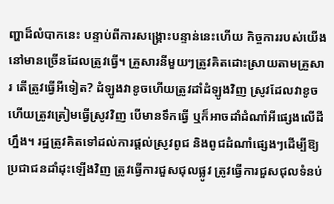ញ្ហាដ៏លំបាកនេះ បន្ទាប់ពីការសង្រ្គោះបន្ទាន់នេះហើយ កិច្ចការរបស់យើងនៅមានច្រើនដែលត្រូវធ្វើ។ គ្រួសារនីមួយៗត្រូវគិតដោះស្រាយតាមគ្រួសារ តើត្រូវធ្វើអីទៀត? ដំឡូងវាខូចហើយត្រូវដាំដំឡូងវិញ ស្រូវដែលវាខូចហើយត្រូវត្រៀមធ្វើស្រូវវិញ បើមានទឹកធ្វើ ឬក៏អាចដាំដំណាំអីផ្សេងលើដីហ្នឹង។ រដ្ឋត្រូវគិតទៅដល់ការផ្តល់ស្រូវពូជ និងពូជដំណាំផ្សេងៗដើម្បីឱ្យប្រជាជនដាំដុះឡើងវិញ ត្រូវធ្វើការជួសជុលផ្លូវ ត្រូវធ្វើការជួសជុលទំនប់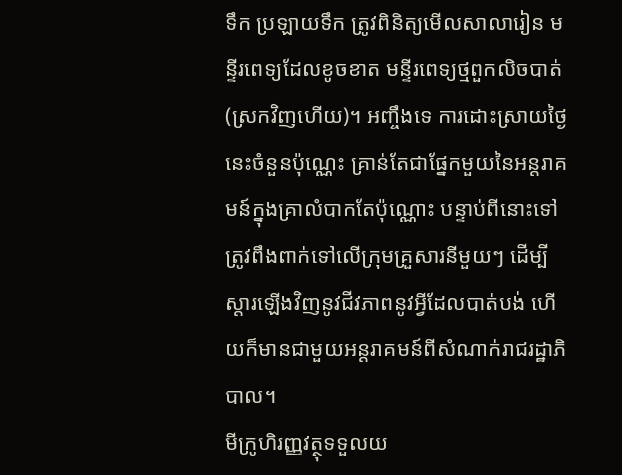ទឹក ប្រឡាយទឹក ត្រូវពិនិត្យមើលសាលារៀន មន្ទីរពេទ្យដែលខូចខាត មន្ទីរពេទ្យថ្មពួកលិចបាត់(ស្រកវិញហើយ)។ អញ្ចឹងទេ ការដោះស្រាយថ្ងៃនេះចំនួនប៉ុណ្ណេះ គ្រាន់តែជាផ្នែកមួយនៃអន្តរាគមន៍ក្នុងគ្រាលំបាកតែប៉ុណ្ណោះ បន្ទាប់ពីនោះទៅត្រូវពឹងពាក់ទៅលើក្រុមគ្រួសារនីមួយៗ ដើម្បីស្តារឡើងវិញនូវជីវភាពនូវអ្វីដែលបាត់បង់ ហើយក៏មានជាមួយអន្តរាគមន៍ពីសំណាក់រាជរដ្ឋាភិបាល។
មីក្រូហិរញ្ញវត្ថុទទួលយ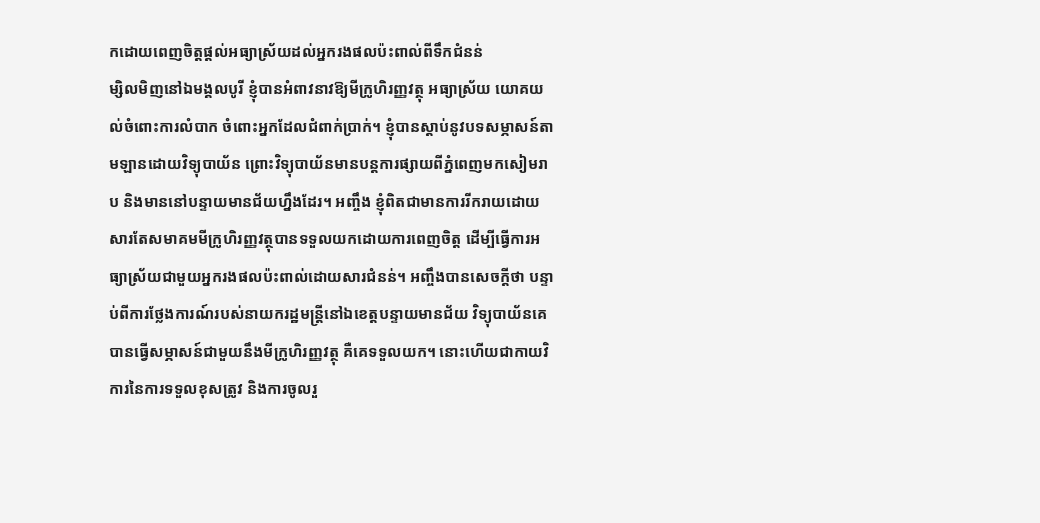កដោយពេញចិត្តផ្តល់អធ្យាស្រ័យដល់អ្នករងផលប៉ះពាល់ពីទឹកជំនន់
ម្សិលមិញនៅឯមង្គលបូរី ខ្ញុំបានអំពាវនាវឱ្យមីក្រូហិរញ្ញវត្ថុ អធ្យាស្រ័យ យោគយល់ចំពោះការលំបាក ចំពោះអ្នកដែលជំពាក់ប្រាក់។ ខ្ញុំបានស្តាប់នូវបទសម្ភាសន៍តាមឡានដោយវិទ្យុបាយ័ន ព្រោះវិទ្យុបាយ័នមានបន្តការផ្សាយពីភ្នំពេញមកសៀមរាប និងមាននៅបន្ទាយមានជ័យហ្នឹងដែរ។ អញ្ចឹង ខ្ញុំពិតជាមានការរីករាយដោយសារតែសមាគមមីក្រូហិរញ្ញវត្ថុបានទទួលយកដោយការពេញចិត្ត ដើម្បីធ្វើការអធ្យាស្រ័យជាមួយអ្នករងផលប៉ះពាល់ដោយសារជំនន់។ អញ្ចឹងបានសេចក្តីថា បន្ទាប់ពីការថ្លែងការណ៍របស់នាយករដ្ឋមន្រ្តីនៅឯខេត្តបន្ទាយមានជ័យ វិទ្យុបាយ័នគេបានធ្វើសម្ភាសន៍ជាមួយនឹងមីក្រូហិរញ្ញវត្ថុ គឺគេទទួលយក។ នោះហើយជាកាយវិការនៃការទទួលខុសត្រូវ និងការចូលរួ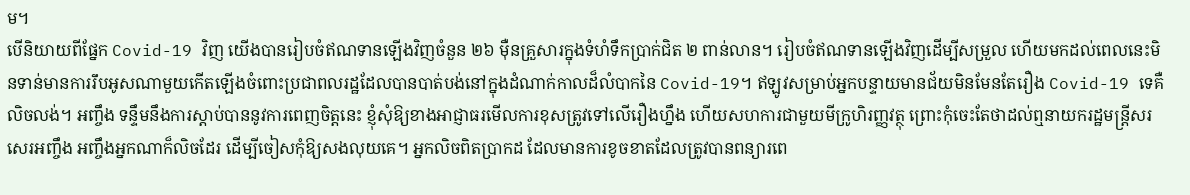ម។
បើនិយាយពីផ្នែក Covid-19 វិញ យើងបានរៀបចំឥណទានឡើងវិញចំនួន ២៦ ម៉ឺនគ្រួសារក្នុងទំហំទឹកប្រាក់ជិត ២ ពាន់លាន។ រៀបចំឥណទានឡើងវិញដើម្បីសម្រួល ហើយមកដល់ពេលនេះមិនទាន់មានការរឹបអូសណាមួយកើតឡើងចំពោះប្រជាពលរដ្ឋដែលបានបាត់បង់នៅក្នុងដំណាក់កាលដ៏លំបាកនៃ Covid-19។ ឥឡូវសម្រាប់អ្នកបន្ទាយមានជ័យមិនមែនតែរឿង Covid-19 ទេគឺលិចលង់។ អញ្ចឹង ទន្ទឹមនឹងការស្តាប់បាននូវការពេញចិត្តនេះ ខ្ញុំសុំឱ្យខាងអាជ្ញាធរមើលការខុសត្រូវទៅលើរឿងហ្នឹង ហើយសហការជាមួយមីក្រូហិរញ្ញវត្ថុ ព្រោះកុំចេះតែថាដល់ឮនាយករដ្ឋមន្រ្តីសរសេរអញ្ចឹង អញ្ចឹងអ្នកណាក៏លិចដែរ ដើម្បីចៀសកុំឱ្យសងលុយគេ។ អ្នកលិចពិតប្រាកដ ដែលមានការខូចខាតដែលត្រូវបានពន្យារពេ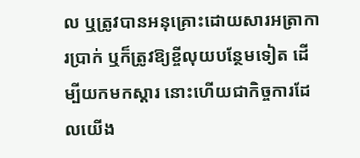ល ឬត្រូវបានអនុគ្រោះដោយសារអត្រាការប្រាក់ ឬក៏ត្រូវឱ្យខ្ចីលុយបន្ថែមទៀត ដើម្បីយកមកស្តារ នោះហើយជាកិច្ចការដែលយើង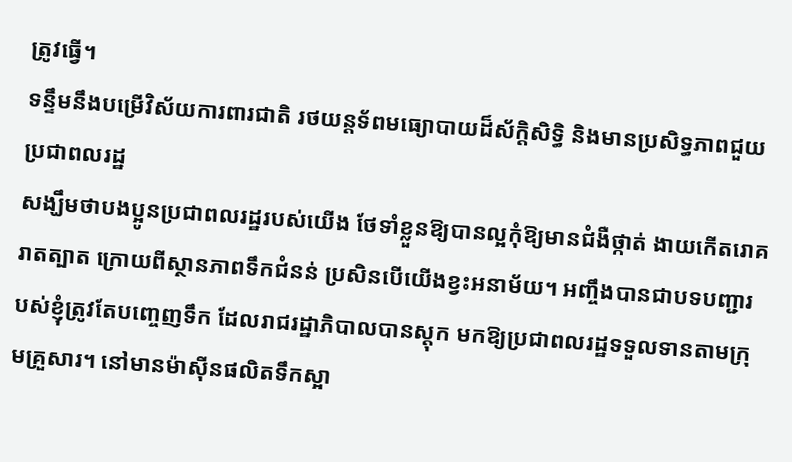ត្រូវធ្វើ។
ទន្ទឹមនឹងបម្រើវិស័យការពារជាតិ រថយន្តទ័ពមធ្យោបាយដ៏ស័ក្ដិសិទ្ធិ និងមានប្រសិទ្ធភាពជួយប្រជាពលរដ្ឋ
សង្ឃឹមថាបងប្អូនប្រជាពលរដ្ឋរបស់យើង ថែទាំខ្លួនឱ្យបានល្អកុំឱ្យមានជំងឺថ្កាត់ ងាយកើតរោគរាតត្បាត ក្រោយពីស្ថានភាពទឹកជំនន់ ប្រសិនបើយើងខ្វះអនាម័យ។ អញ្ចឹងបានជាបទបញ្ជារបស់ខ្ញុំត្រូវតែបញ្ចេញទឹក ដែលរាជរដ្ឋាភិបាលបានស្ដុក មកឱ្យប្រជាពលរដ្ឋទទួលទានតាមក្រុមគ្រួសារ។ នៅមានម៉ាស៊ីនផលិតទឹកស្អា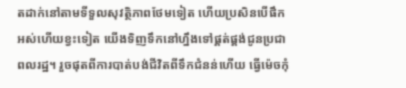តដាក់នៅតាមទីទួលសុវត្ថិភាពថែមទៀត ហើយប្រសិនបើផឹកអស់ហើយខ្វះទៀត យើងទិញទឹកនៅហ្នឹងទៅផ្គត់ផ្គង់ជូនប្រជាពលរដ្ឋ។ រួចផុតពីការបាត់បង់ជីវិតពីទឹកជំនន់ហើយ ធ្វើម៉េចកុំ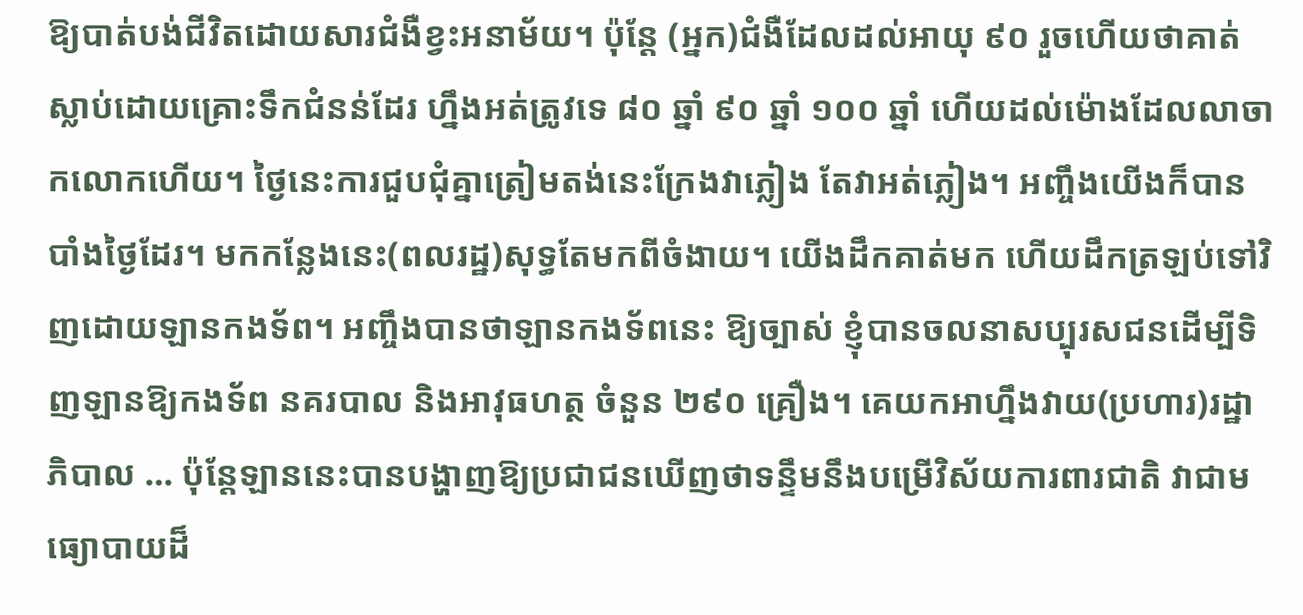ឱ្យបាត់បង់ជីវិតដោយសារជំងឺខ្វះអនាម័យ។ ប៉ុន្ដែ (អ្នក)ជំងឺដែលដល់អាយុ ៩០ រួចហើយថាគាត់ស្លាប់ដោយគ្រោះទឹកជំនន់ដែរ ហ្នឹងអត់ត្រូវទេ ៨០ ឆ្នាំ ៩០ ឆ្នាំ ១០០ ឆ្នាំ ហើយដល់ម៉ោងដែលលាចាកលោកហើយ។ ថ្ងៃនេះការជួបជុំគ្នាត្រៀមតង់នេះក្រែងវាភ្លៀង តែវាអត់ភ្លៀង។ អញ្ចឹងយើងក៏បានបាំងថ្ងៃដែរ។ មកកន្លែងនេះ(ពលរដ្ឋ)សុទ្ធតែមកពីចំងាយ។ យើងដឹកគាត់មក ហើយដឹកត្រឡប់ទៅវិញដោយឡានកងទ័ព។ អញ្ចឹងបានថាឡានកងទ័ពនេះ ឱ្យច្បាស់ ខ្ញុំបានចលនាសប្បុរសជនដើម្បីទិញឡានឱ្យកងទ័ព នគរបាល និងអាវុធហត្ថ ចំនួន ២៩០ គ្រឿង។ គេយកអាហ្នឹងវាយ(ប្រហារ)រដ្ឋាភិបាល … ប៉ុន្ដែឡាននេះបានបង្ហាញឱ្យប្រជាជនឃើញថាទន្ទឹមនឹងបម្រើវិស័យការពារជាតិ វាជាមធ្យោបាយដ៏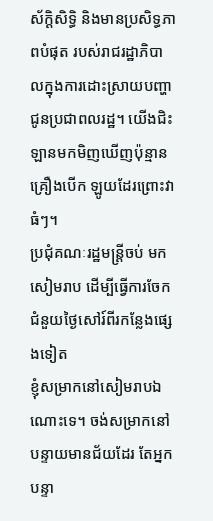ស័ក្ដិសិទ្ធិ និងមានប្រសិទ្ធភាពបំផុត របស់រាជរដ្ឋាភិបាលក្នុងការដោះស្រាយបញ្ហាជូនប្រជាពលរដ្ឋ។ យើងជិះឡានមកមិញឃើញប៉ុន្មានគ្រឿងបើក ឡូយដែរព្រោះវាធំៗ។
ប្រជុំគណៈរដ្ឋមន្ដ្រីចប់ មកសៀមរាប ដើម្បីធ្វើការចែកជំនួយថ្ងៃសៅរ៍ពីរកន្លែងផ្សេងទៀត
ខ្ញុំសម្រាកនៅសៀមរាបឯណោះទេ។ ចង់សម្រាកនៅបន្ទាយមានជ័យដែរ តែអ្នកបន្ទា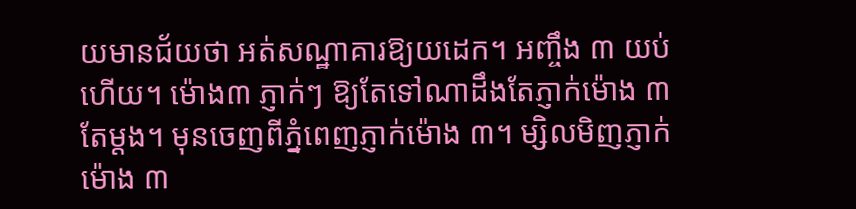យមានជ័យថា អត់សណ្ឋាគារឱ្យយដេក។ អញ្ចឹង ៣ យប់ហើយ។ ម៉ោង៣ ភ្ញាក់ៗ ឱ្យតែទៅណាដឹងតែភ្ញាក់ម៉ោង ៣ តែម្ដង។ មុនចេញពីភ្នំពេញភ្ញាក់ម៉ោង ៣។ ម្សិលមិញភ្ញាក់ម៉ោង ៣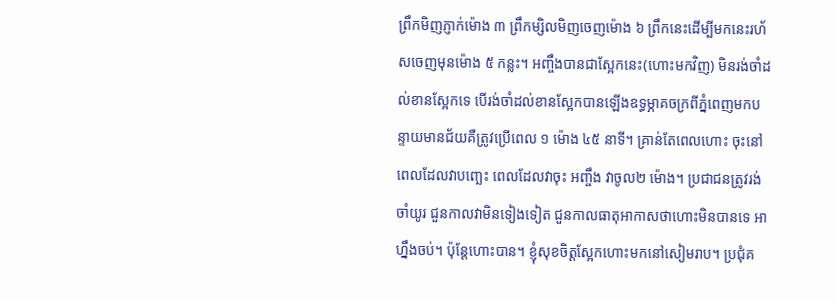ព្រឹកមិញភ្ញាក់ម៉ោង ៣ ព្រឹកម្សិលមិញចេញម៉ោង ៦ ព្រឹកនេះដើម្បីមកនេះរហ័សចេញមុនម៉ោង ៥ កន្លះ។ អញ្ចឹងបានជាស្អែកនេះ(ហោះមកវិញ) មិនរង់ចាំដល់ខានស្អែកទេ បើរង់ចាំដល់ខានស្អែកបានឡើងឧទ្ធម្ភាគចក្រពីភ្នំពេញមកបន្ទាយមានជ័យគឺត្រូវប្រើពេល ១ ម៉ោង ៤៥ នាទី។ គ្រាន់តែពេលហោះ ចុះនៅពេលដែលវាបញ្ឆេះ ពេលដែលវាចុះ អញ្ចឹង វាចូល២ ម៉ោង។ ប្រជាជនត្រូវរង់ចាំយូរ ជួនកាលវាមិនទៀងទៀត ជួនកាលធាតុអាកាសថាហោះមិនបានទេ អាហ្នឹងចប់។ ប៉ុន្ដែហោះបាន។ ខ្ញុំសុខចិត្តស្អែកហោះមកនៅសៀមរាប។ ប្រជុំគ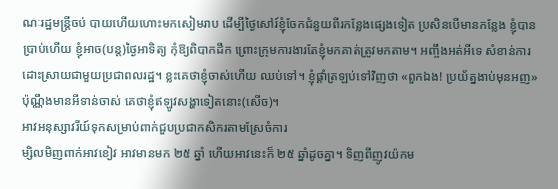ណៈរដ្ឋមន្ដ្រីចប់ បាយហើយហោះមកសៀមរាប ដើម្បីថ្ងៃសៅរ៍ខ្ញុំចែកជំនួយពីរកន្លែងផ្សេងទៀត ប្រសិនបើមានកន្លែង ខ្ញុំបានប្រាប់ហើយ ខ្ញុំអាច(បន្ដ)ថ្ងៃអាទិត្យ កុំឱ្យពិបាកដឹក ព្រោះក្រុមការងារតែខ្ញុំមកគាត់ត្រូវមកតាម។ អញ្ចឹងអត់អីទេ សំខាន់ការដោះស្រាយជាមួយប្រជាពលរដ្ឋ។ ខ្លះគេថាខ្ញុំចាស់ហើយ ឈប់ទៅ។ ខ្ញុំផ្ដាំត្រឡប់ទៅវិញថា «ពួកឯង! ប្រយ័ត្នងាប់មុនអញ» ប៉ុណ្ណឹងមានអីទាន់ចាស់ គេថាខ្ញុំឥឡូវសង្ហាទៀតនោះ(សើច)។
អាវអនុស្សាវរីយ៍ទុកសម្រាប់ពាក់ជួបប្រជាកសិករតាមស្រែចំការ
ម្សិលមិញពាក់អាវខៀវ អាវមានមក ២៥ ឆ្នាំ ហើយអាវនេះក៏ ២៥ ឆ្នាំដូចគ្នា។ ទិញពីញូវយ៉កម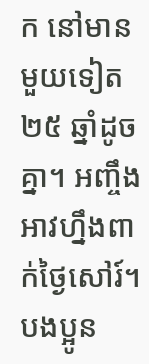ក នៅមានមួយទៀត ២៥ ឆ្នាំដូចគ្នា។ អញ្ចឹងអាវហ្នឹងពាក់ថ្ងៃសៅរ៍។ បងប្អូន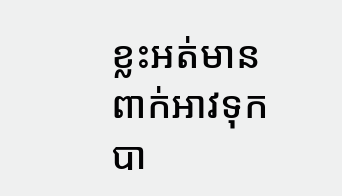ខ្លះអត់មានពាក់អាវទុកបា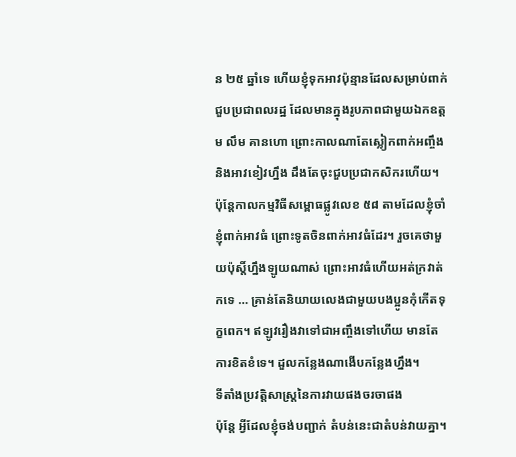ន ២៥ ឆ្នាំទេ ហើយខ្ញុំទុកអាវប៉ុន្មានដែលសម្រាប់ពាក់ជួបប្រជាពលរដ្ឋ ដែលមានក្នុងរូបភាពជាមួយឯកឧត្តម លឹម គានហោ ព្រោះកាលណាតែស្លៀកពាក់អញ្ចឹង និងអាវខៀវហ្នឹង ដឹងតែចុះជួបប្រជាកសិករហើយ។ ប៉ុន្ដែកាលកម្មវិធីសម្ពោធផ្លូវលេខ ៥៨ តាមដែលខ្ញុំចាំ ខ្ញុំពាក់អាវធំ ព្រោះទូតចិនពាក់អាវធំដែរ។ រួចគេថាមួយប៉ុស្ដិ៍ហ្នឹងឡូយណាស់ ព្រោះអាវធំហើយអត់ក្រវាត់កទេ … គ្រាន់តែនិយាយលេងជាមួយបងប្អូនកុំកើតទុក្ខពេក។ ឥឡូវរឿងវាទៅជាអញ្ចឹងទៅហើយ មានតែការខិតខំទេ។ ដួលកន្លែងណាងើបកន្លែងហ្នឹង។
ទីតាំងប្រវត្ដិសាស្ត្រនៃការវាយផងចរចាផង
ប៉ុន្ដែ អ្វីដែលខ្ញុំចង់បញ្ជាក់ តំបន់នេះជាតំបន់វាយគ្នា។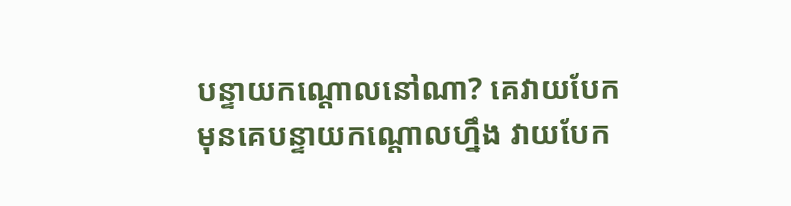បន្ទាយកណ្ដោលនៅណា? គេវាយបែកមុនគេបន្ទាយកណ្ដោលហ្នឹង វាយបែក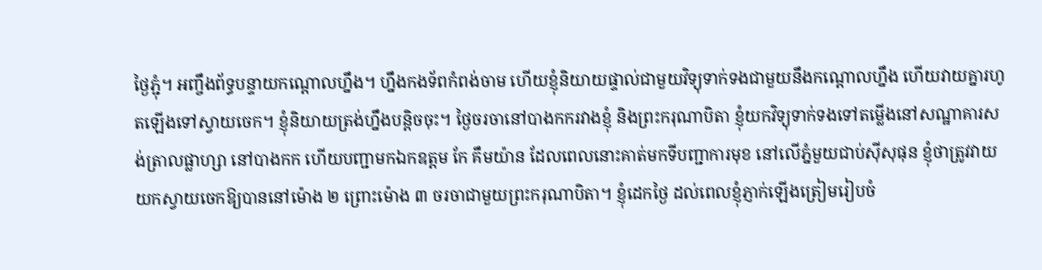ថ្ងៃភ្ជុំ។ អញ្ចឹងព័ទ្ធបន្ទាយកណ្ដោលហ្នឹង។ ហ្នឹងកងទ័ពកំពង់ចាម ហើយខ្ញុំនិយាយផ្ទាល់ជាមួយវិទ្យុទាក់ទងជាមួយនឹងកណ្ដោលហ្នឹង ហើយវាយគ្នារហូតឡើងទៅស្វាយចេក។ ខ្ញុំនិយាយត្រង់ហ្នឹងបន្ដិចចុះ។ ថ្ងៃចរចានៅបាងកករវាងខ្ញុំ និងព្រះករុណាបិតា ខ្ញុំយកវិទ្យុទាក់ទងទៅតម្លើងនៅសណ្ឋាគារសង់ត្រាលផ្លាហ្សា នៅបាងកក ហើយបញ្ជាមកឯកឧត្តម កែ គឹមយ៉ាន ដែលពេលនោះគាត់មកទីបញ្ជាការមុខ នៅលើភ្នំមួយជាប់ស៊ីសុផុន ខ្ញុំថាត្រូវវាយយកស្វាយចេកឱ្យបាននៅម៉ោង ២ ព្រោះម៉ោង ៣ ចរចាជាមួយព្រះករុណាបិតា។ ខ្ញុំដេកថ្ងៃ ដល់ពេលខ្ញុំភ្ញាក់ឡើងត្រៀមរៀបចំ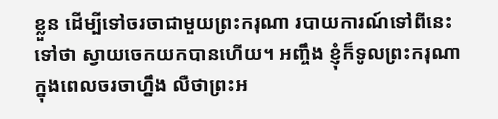ខ្លួន ដើម្បីទៅចរចាជាមួយព្រះករុណា របាយការណ៍ទៅពីនេះទៅថា ស្វាយចេកយកបានហើយ។ អញ្ចឹង ខ្ញុំក៏ទូលព្រះករុណាក្នុងពេលចរចាហ្នឹង លឺថាព្រះអ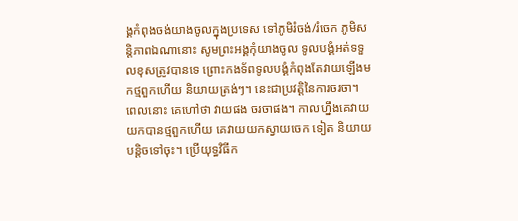ង្គកំពុងចង់យាងចូលក្នុងប្រទេស ទៅភូមិរំចង់/រំចេក ភូមិសន្តិភាពឯណានោះ សូមព្រះអង្គកុំយាងចូល ទូលបង្គំអត់ទទួលខុសត្រូវបានទេ ព្រោះកងទ័ពទូលបង្គំកំពុងតែវាយឡើងមកថ្មពួកហើយ និយាយត្រង់ៗ។ នេះជាប្រវត្តិនៃការចរចា។
ពេលនោះ គេហៅថា វាយផង ចរចាផង។ កាលហ្នឹងគេវាយយកបានថ្មពួកហើយ គេវាយយកស្វាយចេក ទៀត និយាយបន្តិចទៅចុះ។ ប្រើយុទ្ធវិធីក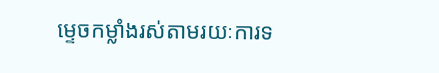ម្ទេចកម្លាំងរស់តាមរយៈការទ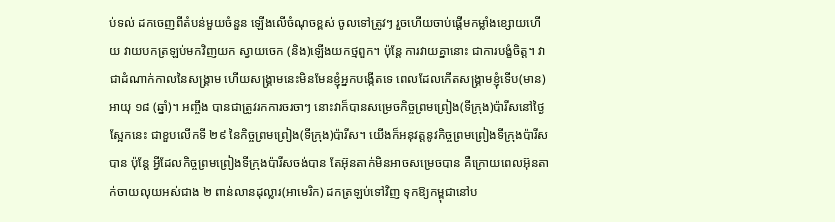ប់ទល់ ដកចេញពីតំបន់មួយចំនួន ឡើងលើចំណុចខ្ពស់ ចូលទៅត្រូវៗ រួចហើយចាប់ផ្តើមកម្លាំងខ្សោយហើយ វាយបកត្រឡប់មកវិញយក ស្វាយចេក (និង)ឡើងយកថ្មពួក។ ប៉ុន្តែ ការវាយគ្នានោះ ជាការបង្ខំចិត្ត។ វាជាដំណាក់កាលនៃសង្គ្រាម ហើយសង្គ្រាមនេះមិនមែនខ្ញុំអ្នកបង្កើតទេ ពេលដែលកើតសង្គ្រាមខ្ញុំទើប(មាន)អាយុ ១៨ (ឆ្នាំ)។ អញ្ចឹង បានជាត្រូវរកការចរចាៗ នោះវាក៏បានសម្រេចកិច្ចព្រមព្រៀង(ទីក្រុង)ប៉ារីសនៅថ្ងៃស្អែកនេះ ជាខួបលើកទី ២៩ នៃកិច្ចព្រមព្រៀង(ទីក្រុង)ប៉ារីស។ យើងក៏អនុវត្តនូវកិច្ចព្រមព្រៀងទីក្រុងប៉ារីសបាន ប៉ុន្តែ អ្វីដែលកិច្ចព្រមព្រៀងទីក្រុងប៉ារីសចង់បាន តែអ៊ុនតាក់មិនអាចសម្រេចបាន គឺក្រោយពេលអ៊ុនតាក់ចាយលុយអស់ជាង ២ ពាន់លានដុល្លារ(អាមេរិក) ដកត្រឡប់ទៅវិញ ទុកឱ្យកម្ពុជានៅប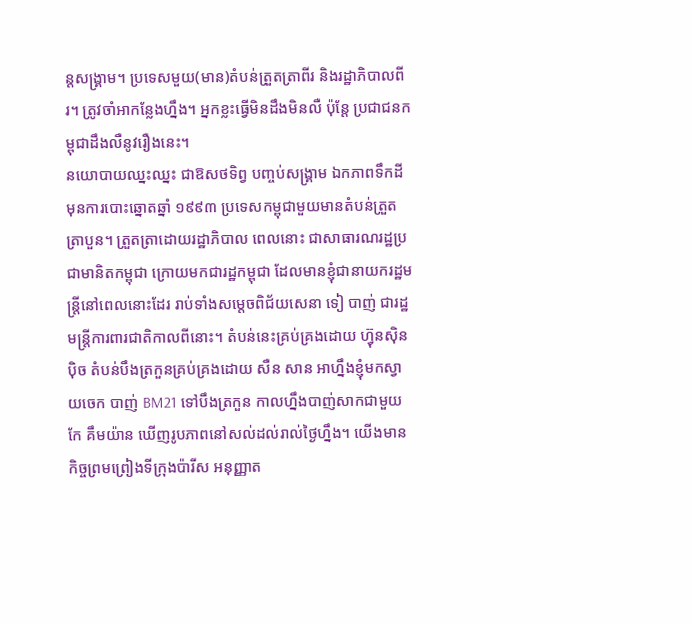ន្តសង្គ្រាម។ ប្រទេសមួយ(មាន)តំបន់ត្រួតត្រាពីរ និងរដ្ឋាភិបាលពីរ។ ត្រូវចាំអាកន្លែងហ្នឹង។ អ្នកខ្លះធ្វើមិនដឹងមិនលឺ ប៉ុន្តែ ប្រជាជនកម្ពុជាដឹងលឺនូវរឿងនេះ។
នយោបាយឈ្នះឈ្នះ ជាឱសថទិព្វ បញ្ចប់សង្គ្រាម ឯកភាពទឹកដី
មុនការបោះឆ្នោតឆ្នាំ ១៩៩៣ ប្រទេសកម្ពុជាមួយមានតំបន់ត្រួតត្រាបួន។ ត្រួតត្រាដោយរដ្ឋាភិបាល ពេលនោះ ជាសាធារណរដ្ឋប្រជាមានិតកម្ពុជា ក្រោយមកជារដ្ឋកម្ពុជា ដែលមានខ្ញុំជានាយករដ្ឋមន្ត្រីនៅពេលនោះដែរ រាប់ទាំងសម្តេចពិជ័យសេនា ទៀ បាញ់ ជារដ្ឋមន្ត្រីការពារជាតិកាលពីនោះ។ តំបន់នេះគ្រប់គ្រងដោយ ហ្វ៊ុនស៊ិនប៉ិច តំបន់បឹងត្រកួនគ្រប់គ្រងដោយ សឺន សាន អាហ្នឹងខ្ញុំមកស្វាយចេក បាញ់ BM21 ទៅបឹងត្រកួន កាលហ្នឹងបាញ់សាកជាមួយ កែ គឹមយ៉ាន ឃើញរូបភាពនៅសល់ដល់រាល់ថ្ងៃហ្នឹង។ យើងមានកិច្ចព្រមព្រៀងទីក្រុងប៉ារីស អនុញ្ញាត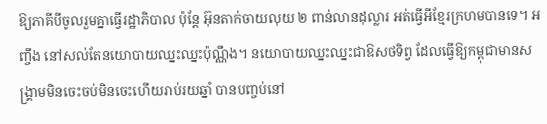ឱ្យភាគីបីចូលរួមគ្នាធ្វើរដ្ឋាភិបាល ប៉ុន្តែ អ៊ុនតាក់ចាយលុយ ២ ពាន់លានដុល្លារ អត់ធ្វើអីខ្មែរក្រហមបានទេ។ អញ្ចឹង នៅសល់តែនយោបាយឈ្នះឈ្នះប៉ុណ្ណឹង។ នយោបាយឈ្នះឈ្នះជាឱសថទិព្វ ដែលធ្វើឱ្យកម្ពុជាមានសង្គ្រាមមិនចេះចប់មិនចេះហើយរាប់រយឆ្នាំ បានបញ្ចប់នៅ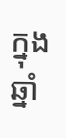ក្នុងឆ្នាំ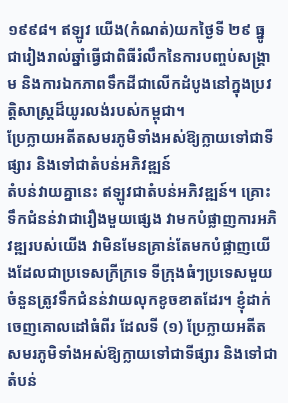១៩៩៨។ ឥឡូវ យើង(កំណត់)យកថ្ងៃទី ២៩ ធ្នូ ជារៀងរាល់ឆ្នាំធ្វើជាពិធីរំលឹកនៃការបញ្ចប់សង្រ្គាម និងការឯកភាពទឹកដីជាលើកដំបូងនៅក្នុងប្រវត្តិសាស្ត្រដ៏យូរលង់របស់កម្ពុជា។
ប្រែក្លាយអតីតសមរភូមិទាំងអស់ឱ្យក្លាយទៅជាទីផ្សារ និងទៅជាតំបន់អភិវឌ្ឍន៍
តំបន់វាយគ្នានេះ ឥឡូវជាតំបន់អភិវឌ្ឍន៍។ គ្រោះទឹកជំនន់វាជារឿងមួយផ្សេង វាមកបំផ្លាញការអភិវឌ្ឍរបស់យើង វាមិនមែនគ្រាន់តែមកបំផ្លាញយើងដែលជាប្រទេសក្រីក្រទេ ទីក្រុងធំៗប្រទេសមួយចំនួនត្រូវទឹកជំនន់វាយលុកខូចខាតដែរ។ ខ្ញុំដាក់ចេញគោលដៅធំពីរ ដែលទី (១) ប្រែក្លាយអតីតសមរភូមិទាំងអស់ឱ្យក្លាយទៅជាទីផ្សារ និងទៅជាតំបន់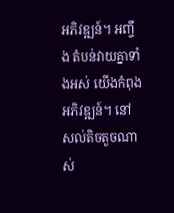អភិវឌ្ឍន៍។ អញ្ចឹង តំបន់វាយគ្នាទាំងអស់ យើងកំពុងអភិវឌ្ឍន៍។ នៅសល់តិចតួចណាស់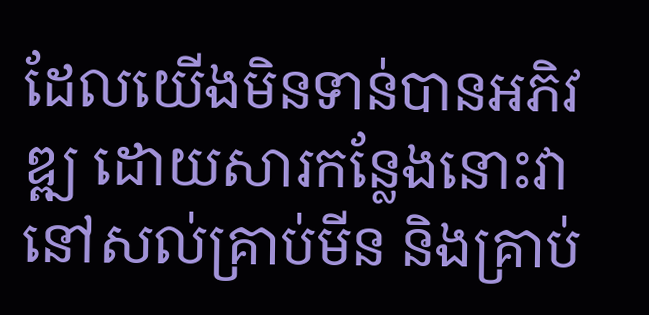ដែលយើងមិនទាន់បានអភិវឌ្ឍ ដោយសារកន្លែងនោះវានៅសល់គ្រាប់មីន និងគ្រាប់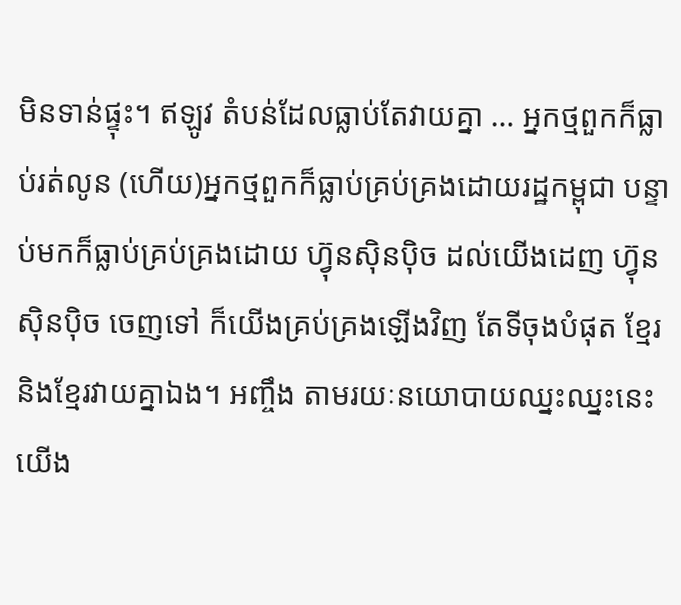មិនទាន់ផ្ទុះ។ ឥឡូវ តំបន់ដែលធ្លាប់តែវាយគ្នា … អ្នកថ្មពួកក៏ធ្លាប់រត់លូន (ហើយ)អ្នកថ្មពួកក៏ធ្លាប់គ្រប់គ្រងដោយរដ្ឋកម្ពុជា បន្ទាប់មកក៏ធ្លាប់គ្រប់គ្រងដោយ ហ្វ៊ុនស៊ិនប៉ិច ដល់យើងដេញ ហ្វ៊ុនស៊ិនប៉ិច ចេញទៅ ក៏យើងគ្រប់គ្រងឡើងវិញ តែទីចុងបំផុត ខ្មែរនិងខ្មែរវាយគ្នាឯង។ អញ្ចឹង តាមរយៈនយោបាយឈ្នះឈ្នះនេះ យើង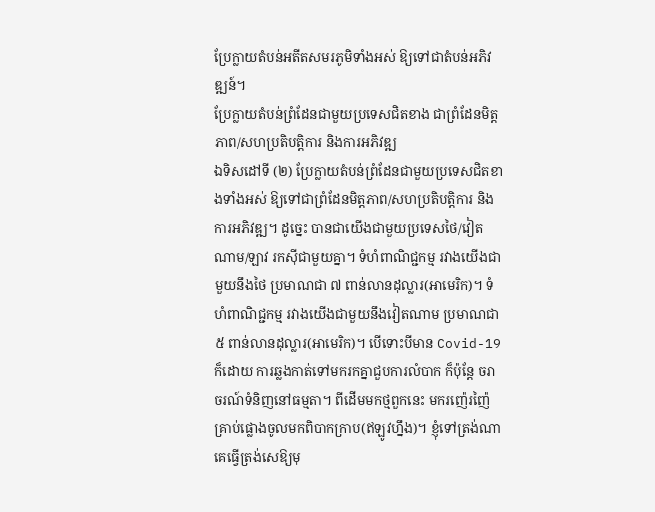ប្រែក្លាយតំបន់អតីតសមរភូមិទាំងអស់ ឱ្យទៅជាតំបន់អភិវឌ្ឍន៍។
ប្រែក្លាយតំបន់ព្រំដែនជាមួយប្រទេសជិតខាង ជាព្រំដែនមិត្តភាព/សហប្រតិបត្តិការ និងការអភិវឌ្ឍ
ឯទិសដៅទី (២) ប្រែក្លាយតំបន់ព្រំដែនជាមួយប្រទេសជិតខាងទាំងអស់ ឱ្យទៅជាព្រំដែនមិត្តភាព/សហប្រតិបត្តិការ និងការអភិវឌ្ឍ។ ដូច្នេះ បានជាយើងជាមួយប្រទេសថៃ/វៀតណាម/ឡាវ រកស៊ីជាមួយគ្នា។ ទំហំពាណិជ្ជកម្ម រវាងយើងជាមួយនឹងថៃ ប្រមាណជា ៧ ពាន់លានដុល្លារ(អាមេរិក)។ ទំហំពាណិជ្ជកម្ម រវាងយើងជាមួយនឹងវៀតណាម ប្រមាណជា ៥ ពាន់លានដុល្លារ(អាមេរិក)។ បើទោះបីមាន Covid-19 ក៏ដោយ ការឆ្លងកាត់ទៅមករកគ្នាជួបការលំបាក ក៏ប៉ុន្តែ ចរាចរណ៍ទំនិញនៅធម្មតា។ ពីដើមមកថ្មពួកនេះ មករញ៉េរញ៉ៃ គ្រាប់ផ្លោងចូលមកពិបាកក្រាប(ឥឡូវហ្នឹង)។ ខ្ញុំទៅត្រង់ណាគេធ្វើត្រង់សេឱ្យមុ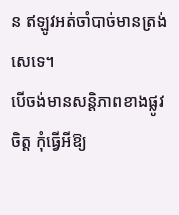ន ឥឡូវអត់ចាំបាច់មានត្រង់សេទេ។
បើចង់មានសន្តិភាពខាងផ្លូវចិត្ត កុំធ្វើអីឱ្យ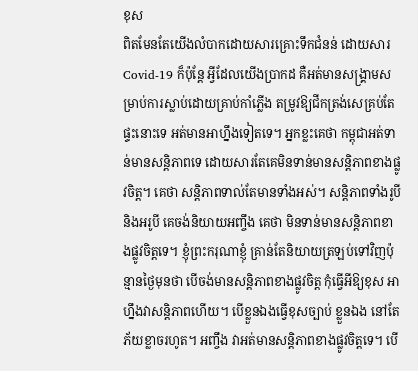ខុស
ពិតមែនតែយើងលំបាកដោយសារគ្រោះទឹកជំនន់ ដោយសារ Covid-19 ក៏ប៉ុន្តែ អ្វីដែលយើងប្រាកដ គឺអត់មានសង្គ្រាមសម្រាប់ការស្លាប់ដោយគ្រាប់កាំភ្លើង តម្រូវឱ្យជីកត្រង់សេគ្រប់តែផ្ទះនោះទេ អត់មានអាហ្នឹងទៀតទេ។ អ្នកខ្លះគេថា កម្ពុជាអត់ទាន់មានសន្តិភាពទេ ដោយសារតែគេមិនទាន់មានសន្តិភាពខាងផ្លូវចិត្ត។ គេថា សន្តិភាពទាល់តែមានទាំងអស់។ សន្តិភាពទាំងរូបី និងអរូបី គេចង់និយាយអញ្ចឹង គេថា មិនទាន់មានសន្តិភាពខាងផ្លូវចិត្តទេ។ ខ្ញុំព្រះករុណាខ្ញុំ គ្រាន់តែនិយាយត្រឡប់ទៅវិញប៉ុន្មានថ្ងៃមុនថា បើចង់មានសន្តិភាពខាងផ្លូវចិត្ត កុំធ្វើអីឱ្យខុស អាហ្នឹងវាសន្តិភាពហើយ។ បើខ្លួនឯងធ្វើខុសច្បាប់ ខ្លួនឯង នៅតែភ័យខ្លាចរហូត។ អញ្ចឹង វាអត់មានសន្តិភាពខាងផ្លូវចិត្តទេ។ បើ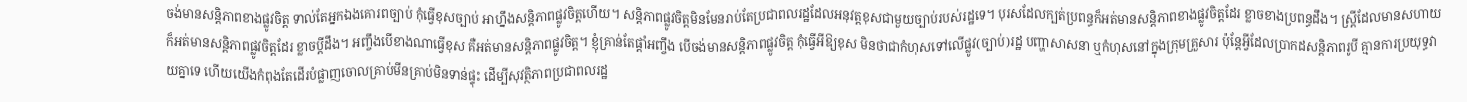ចង់មានសន្តិភាពខាងផ្លូវចិត្ត ទាល់តែអ្នកឯងគោរពច្បាប់ កុំធ្វើខុសច្បាប់ អាហ្នឹងសន្តិភាពផ្លូវចិត្តហើយ។ សន្តិភាពផ្លូវចិត្តមិនមែនរាប់តែប្រជាពលរដ្ឋដែលអនុវត្តខុសជាមួយច្បាប់របស់រដ្ឋទេ។ បុរសដែលក្បត់ប្រពន្ធក៏អត់មានសន្តិភាពខាងផ្លូវចិត្តដែរ ខ្លាចខាងប្រពន្ធដឹង។ ស្រ្តីដែលមានសហាយក៏អត់មានសន្តិភាពផ្លូវចិត្តដែរ ខ្លាចប្ដីដឹង។ អញ្ចឹងបើខាងណាធ្វើខុស គឺអត់មានសន្ដិភាពផ្លូវចិត្ត។ ខ្ញុំគ្រាន់តែផ្ដាំអញ្ចឹង បើចង់មានសន្តិភាពផ្លូវចិត្ត កុំធ្វើអីឱ្យខុស មិនថាជាកំហុសទៅលើផ្លូវ(ច្បាប់)រដ្ឋ បញ្ហាសាសនា ឬកំហុសនៅក្នុងក្រុមគ្រួសារ ប៉ុន្តែអ្វីដែលប្រាកដសន្តិភាពរូបី គ្មានការប្រយុទ្ធវាយគ្នាទេ ហើយយើងកំពុងតែដើរបំផ្លាញចោលគ្រាប់មីនគ្រាប់មិនទាន់ផ្ទុះ ដើម្បីសុវត្ថិភាពប្រជាពលរដ្ឋ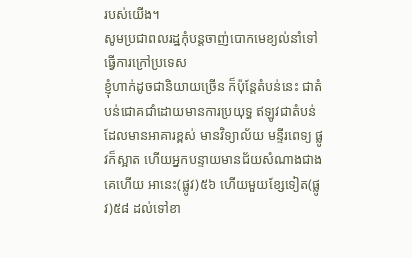របស់យើង។
សូមប្រជាពលរដ្ឋកុំបន្តចាញ់បោកមេខ្យល់នាំទៅធ្វើការក្រៅប្រទេស
ខ្ញុំហាក់ដូចជានិយាយច្រើន ក៏ប៉ុន្តែតំបន់នេះ ជាតំបន់ជោគជាំដោយមានការប្រយុទ្ធ ឥឡូវជាតំបន់ដែលមានអាគារខ្ពស់ មានវិទ្យាល័យ មន្ទីរពេទ្យ ផ្លូវក៏ស្អាត ហើយអ្នកបន្ទាយមានជ័យសំណាងជាងគេហើយ អានេះ(ផ្លូវ)៥៦ ហើយមួយខ្សែទៀត(ផ្លូវ)៥៨ ដល់ទៅខា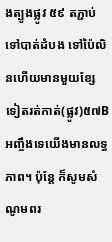ងត្បូងផ្លូវ ៥៩ តភ្ជាប់ទៅបាត់ដំបង ទៅប៉ៃលិនហើយមានមួយខ្សែទៀតរត់កាត់(ផ្លូវ)៥៧B អញ្ចឹងទេយើងមានលទ្ធភាព។ ប៉ុន្តែ ក៏សូមសំណូមពរ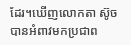ដែរ។ឃើញលោកតា ស៊ូច បានអំពាវមកប្រជាព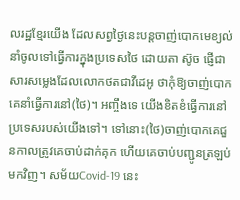លរដ្ឋខ្មែរយើង ដែលសព្វថ្ងៃនេះបន្តចាញ់បោកមេខ្យល់នាំចូលទៅធ្វើការក្នុងប្រទេសថៃ ដោយតា ស៊ូច ផ្ញើជាសារសម្លេងដែលលោកថតជាវីដេអូ ថាកុំឱ្យចាញ់បោកគេនាំធ្វើការនៅ(ថៃ)។ អញ្ចឹងទេ យើងខិតខំធ្វើការនៅប្រទេសរបស់យើងទៅ។ ទៅនោះ(ថៃ)ចាញ់បោកគេជួនកាលត្រូវគេចាប់ដាក់គុក ហើយគេចាប់បញ្ជូនត្រឡប់មកវិញ។ សម័យCovid-19 នេះ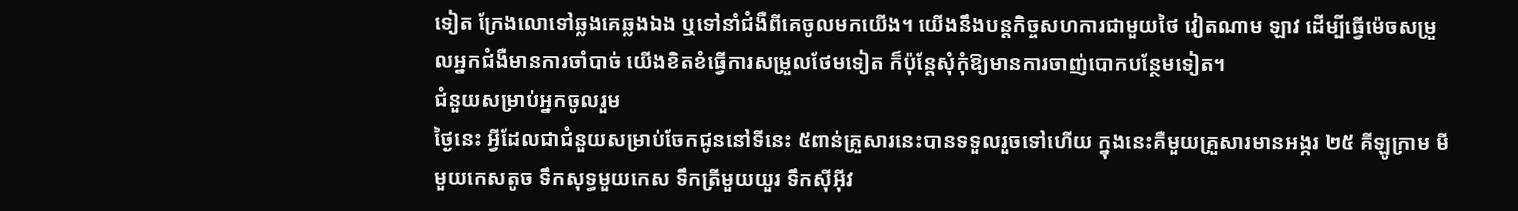ទៀត ក្រែងលោទៅឆ្លងគេឆ្លងឯង ឬទៅនាំជំងឺពីគេចូលមកយើង។ យើងនឹងបន្តកិច្ចសហការជាមួយថៃ វៀតណាម ឡាវ ដើម្បីធ្វើម៉េចសម្រួលអ្នកជំងឺមានការចាំបាច់ យើងខិតខំធ្វើការសម្រួលថែមទៀត ក៏ប៉ុន្តែសុំកុំឱ្យមានការចាញ់បោកបន្ថែមទៀត។
ជំនួយសម្រាប់អ្នកចូលរួម
ថ្ងៃនេះ អ្វីដែលជាជំនួយសម្រាប់ចែកជូននៅទីនេះ ៥ពាន់គ្រួសារនេះបានទទួលរួចទៅហើយ ក្នុងនេះគឺមួយគ្រួសារមានអង្ករ ២៥ គីឡូក្រាម មីមួយកេសតូច ទឹកសុទ្ធមួយកេស ទឹកត្រីមួយយួរ ទឹកស៊ីអ៊ីវ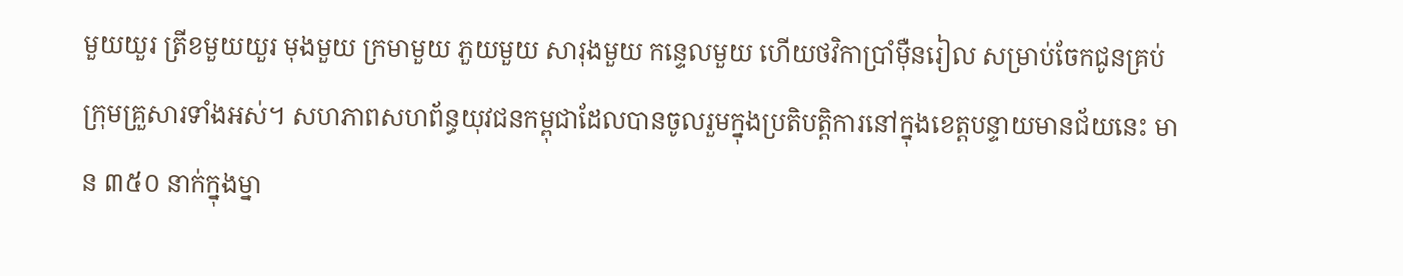មួយយួរ ត្រីខមួយយួរ មុងមួយ ក្រមាមួយ ភួយមួយ សារុងមួយ កន្ទេលមួយ ហើយថវិកាប្រាំម៉ឺនរៀល សម្រាប់ចែកជូនគ្រប់ក្រុមគ្រួសារទាំងអស់។ សហភាពសហព័ន្ធយុវជនកម្ពុជាដែលបានចូលរួមក្នុងប្រតិបត្តិការនៅក្នុងខេត្តបន្ទាយមានជ័យនេះ មាន ៣៥០ នាក់ក្នុងម្នា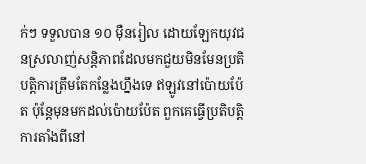ក់ៗ ទទួលបាន ១០ ម៉ឺនរៀល ដោយឡែកយុវជនស្រលាញ់សន្តិភាពដែលមកជួយមិនមែនប្រតិបត្តិការត្រឹមតែកន្លែងហ្នឹងទេ ឥឡូវនៅប៉ោយប៉ែត ប៉ុន្តែមុនមកដល់ប៉ោយប៉ែត ពួកគេធ្វើប្រតិបត្តិការតាំងពីនៅ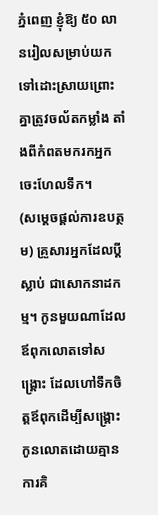ភ្នំពេញ ខ្ញុំឱ្យ ៥០ លានរៀលសម្រាប់យកទៅដោះស្រាយព្រោះគ្នាត្រូវចល័តកម្លាំង តាំងពីកំពតមករកអ្នកចេះហែលទឹក។
(សម្តេចផ្តល់ការឧបត្ថម) គ្រួសារអ្នកដែលប្ដីស្លាប់ ជាសោកនាដកម្ម។ កូនមួយណាដែលឪពុកលោតទៅសង្គ្រោះ ដែលហៅទឹកចិត្តឪពុកដើម្បីសង្គ្រោះកូនលោតដោយគ្មានការគិ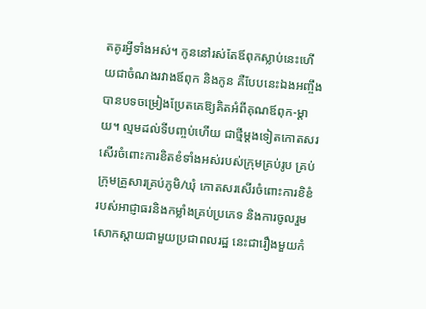តគូរអ្វីទាំងអស់។ កូននៅរស់តែឪពុកស្លាប់នេះហើយជាចំណងរវាងឪពុក និងកូន គឺបែបនេះឯងអញ្ចឹងបានបទចម្រៀងប្រែតគេឱ្យគិតអំពីគុណឪពុក-ម្ដាយ។ ល្មមដល់ទីបញ្ចប់ហើយ ជាថ្មីម្ដងទៀតកោតសរសើរចំពោះការខិតខំទាំងអស់របស់ក្រុមគ្រប់រូប គ្រប់ក្រុមគ្រួសារគ្រប់ភូមិ/ឃុំ កោតសរសើរចំពោះការខិខំរបស់អាជ្ញាធរនិងកម្លាំងគ្រប់ប្រភេទ និងការចូលរួមសោកស្ដាយជាមួយប្រជាពលរដ្ឋ នេះជារឿងមួយកំ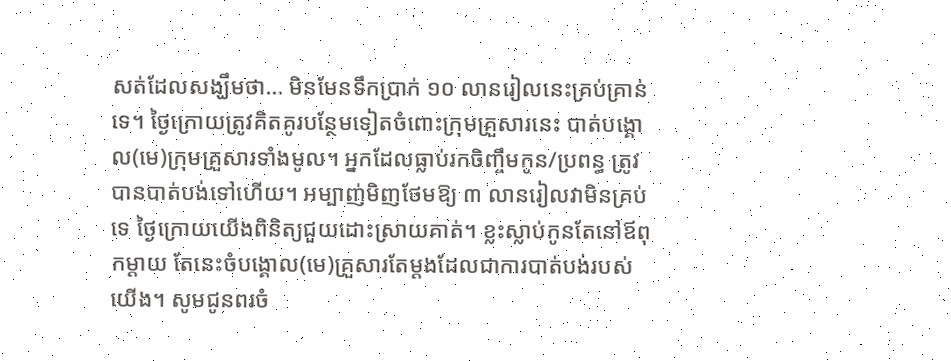សត់ដែលសង្ឃឹមថា… មិនមែនទឹកប្រាក់ ១០ លានរៀលនេះគ្រប់គ្រាន់ទេ។ ថ្ងៃក្រោយត្រូវគិតគូរបន្ថែមទៀតចំពោះក្រុមគ្រួសារនេះ បាត់បង្គោល(មេ)ក្រុមគ្រួសារទាំងមូល។ អ្នកដែលធ្លាប់រកចិញ្ចឹមកូន/ប្រពន្ធ ត្រូវបានបាត់បង់ទៅហើយ។ អម្បាញ់មិញថែមឱ្យ ៣ លានរៀលវាមិនគ្រប់ទេ ថ្ងៃក្រោយយើងពិនិត្យជួយដោះស្រាយគាត់។ ខ្លះស្លាប់កូនតែនៅឪពុកម្ដាយ តែនេះចំបង្គោល(មេ)គ្រួសារតែម្ដងដែលជាការបាត់បង់របស់យើង។ សូមជូនពរចំ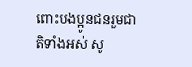ពោះបងប្អូនជនរួមជាតិទាំងអស់ សូ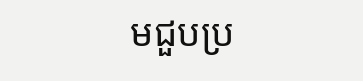មជួបប្រ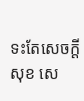ទះតែសេចក្ដីសុខ សេ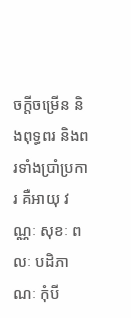ចក្ដីចម្រើន និងពុទ្ធពរ និងពរទាំងប្រាំប្រការ គឺអាយុ វណ្ណៈ សុខៈ ពលៈ បដិភាណៈ កុំបី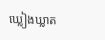ឃ្លៀងឃ្លាត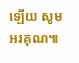ឡើយ សូមអរគុណ៕